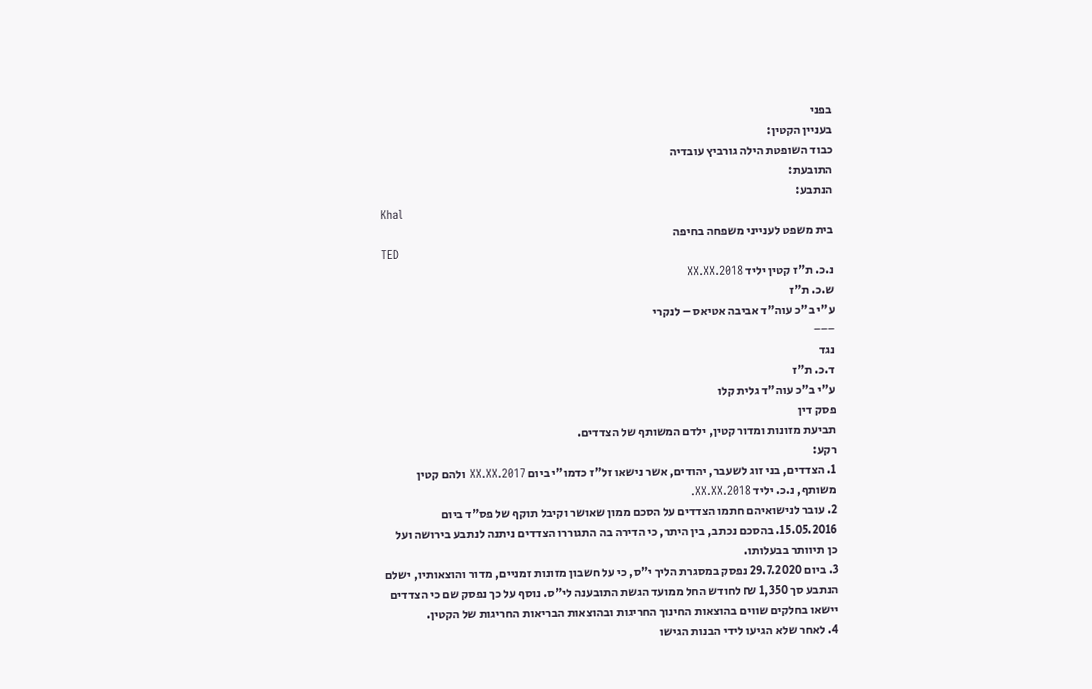בפני
בעניין הקטין:
כבוד השופטת הילה גורביץ עובדיה
התובעת:
הנתבע:
Khal
בית משפט לענייני משפחה בחיפה
TED
נ.כ. ת"ז קטין יליד 2018.XX.XX
ש.כ. ת"ז
ע"י ב"כ עוה"ד אביבה אטיאס – לנקרי
‒‒‒
נגד
ד.כ. ת"ז
ע"י ב"כ עוה"ד גלית קלו
פסק דין
תביעת מזונות ומדור קטין, ילדם המשותף של הצדדים.
רקע:
1. הצדדים, בני זוג לשעבר, יהודים, אשר נישאו זל"ז כדמו"י ביום 2017.XX.XX ולהם קטין
משותף, נ.כ. יליד 2018.XX.XX.
2. עובר לנישואיהם חתמו הצדדים על הסכם ממון שאושר וקיבל תוקף של פס"ד ביום
15.05.2016. בהסכם נכתב, בין היתר, כי הדירה בה התגוררו הצדדים ניתנה לנתבע בירושה ועל
כן תיוותר בבעלותו.
3. ביום 29.7.2020 נפסק במסגרת הליך י"ס, כי על חשבון מזונות זמניים, מדור והוצאותיו, ישלם
הנתבע סך 1,350 ₪ לחודש החל ממועד הגשת התובענה לי"ס. נוסף על כך נפסק שם כי הצדדים
יישאו בחלקים שווים בהוצאות החינוך החריגות ובהוצאות הבריאות החריגות של הקטין.
4. לאחר שלא הגיעו לידי הבנות הגישו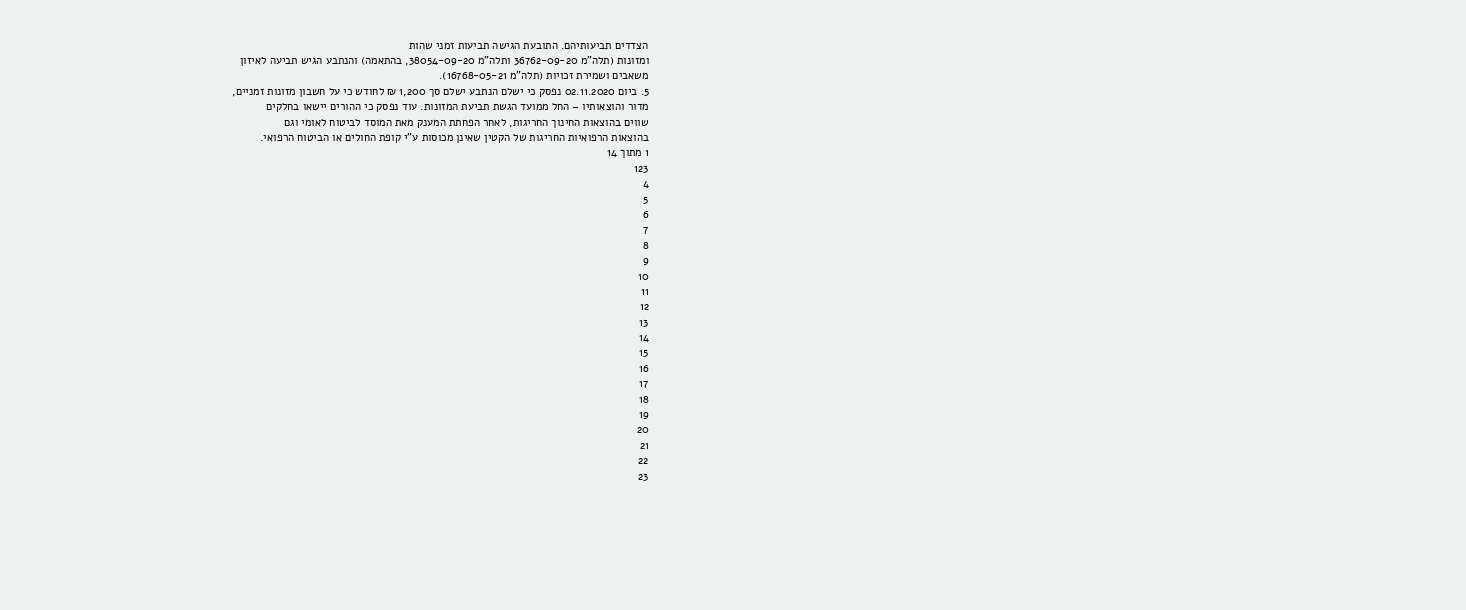הצדדים תביעותיהם. התובעת הגישה תביעות זמני שהות
ומזונות (תלה"מ 36762-09-20 ותלה"מ 38054-09-20, בהתאמה) והנתבע הגיש תביעה לאיזון
משאבים ושמירת זכויות (תלה"מ 16768-05-21).
5. ביום 02.11.2020 נפסק כי ישלם הנתבע ישלם סך 1,200 ₪ לחודש כי על חשבון מזונות זמניים,
מדור והוצאותיו – החל ממועד הגשת תביעת המזונות. עוד נפסק כי ההורים יישאו בחלקים
שווים בהוצאות החינוך החריגות, לאחר הפחתת המענק מאת המוסד לביטוח לאומי וגם
בהוצאות הרפואיות החריגות של הקטין שאינן מכוסות ע"י קופת החולים או הביטוח הרפואי.
1 מתוך 14
123
4
5
6
7
8
9
10
11
12
13
14
15
16
17
18
19
20
21
22
23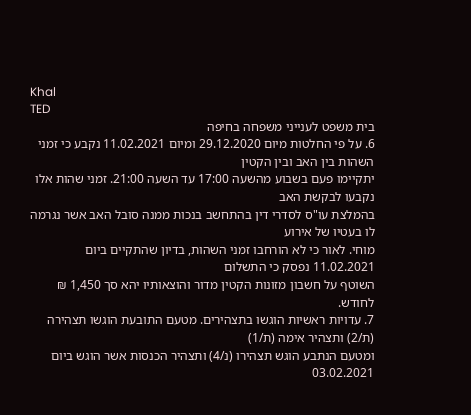Khal
TED
בית משפט לענייני משפחה בחיפה
6. על פי החלטות מיום 29.12.2020 ומיום 11.02.2021 נקבע כי זמני השהות בין האב ובין הקטין
יתקיימו פעם בשבוע מהשעה 17:00 עד השעה 21:00. זמני שהות אלו נקבעו לבקשת האב
בהמלצת עו"ס לסדרי דין בהתחשב בנכות ממנה סובל האב אשר נגרמה לו בעטיו של אירוע
מוחי. לאור כי לא הורחבו זמני השהות, בדיון שהתקיים ביום 11.02.2021 נפסק כי התשלום
השוטף על חשבון מזונות הקטין מדור והוצאותיו יהא סך 1,450 ₪ לחודש.
7. עדויות ראשיות הוגשו בתצהירים. מטעם התובעת הוגשו תצהירה (ת/2) ותצהיר אימה (ת/1)
ומטעם הנתבע הוגש תצהירו (נ/4) ותצהיר הכנסות אשר הוגש ביום 03.02.2021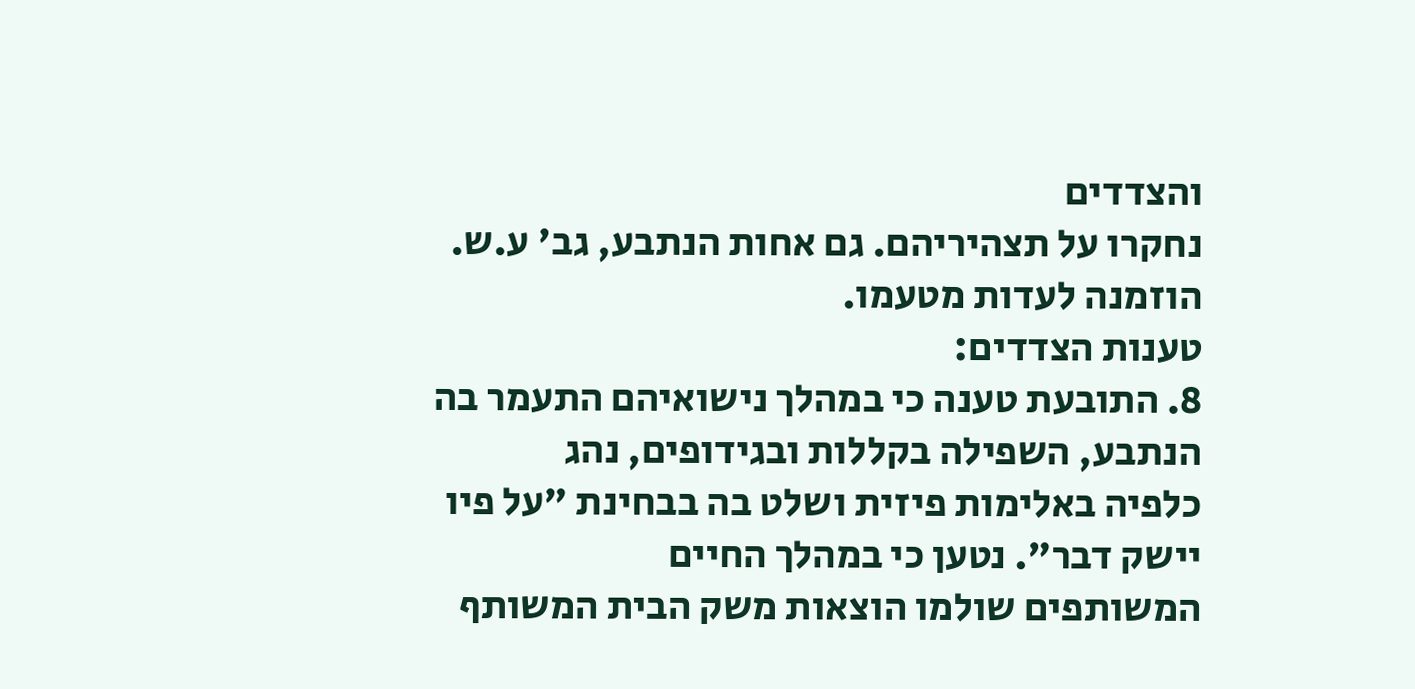והצדדים
נחקרו על תצהיריהם. גם אחות הנתבע, גב' ע.ש. הוזמנה לעדות מטעמו.
טענות הצדדים:
8. התובעת טענה כי במהלך נישואיהם התעמר בה הנתבע, השפילה בקללות ובגידופים, נהג
כלפיה באלימות פיזית ושלט בה בבחינת "על פיו יישק דבר". נטען כי במהלך החיים
המשותפים שולמו הוצאות משק הבית המשותף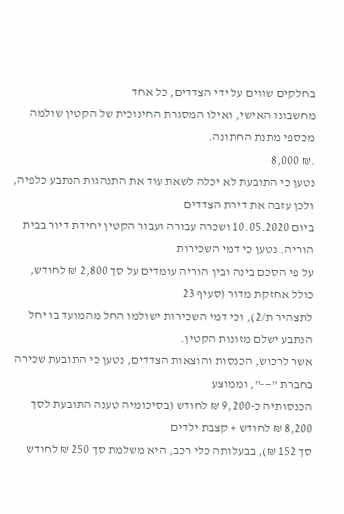בחלקים שווים על ידי הצדדים, כל אחד
מחשבונו האישי, ואילו המסגרת החינוכית של הקטין שולמה מכספי מתנת החתונה.
.₪ 8,000
נטען כי התובעת לא יכלה לשאת עוד את התנהגות הנתבע כלפיה, ולכן עזבה את דירת הצדדים
ביום 10.05.2020 ושכרה עבורה ועבור הקטין יחידת דיור בבית הוריה. נטען כי דמי השכירות
על פי הסכם בינה ובין הוריה עומדים על סך 2,800 ₪ לחודש, כולל אחזקת מדור (סעיף 23
לתצהיר ת/2), וכי דמי השכירות ישולמו החל מהמועד בו יחל הנתבע ישלם מזונות הקטין.
אשר לרכוש, הכנסות והוצאות הצדדים, נטען כי התובעת שכירה בחברת "—-", וממוצע
הכנסותיה כ-9,200 ₪ לחודש (בסיכומיה טענה התובעת לסך 8,200 ₪ לחודש + קצבת ילדים
סך 152 ₪), בבעלותה כלי רכב, היא משלמת סך 250 ₪ לחודש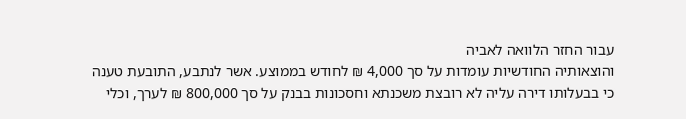עבור החזר הלוואה לאביה
והוצאותיה החודשיות עומדות על סך 4,000 ₪ לחודש בממוצע. אשר לנתבע, התובעת טענה
כי בבעלותו דירה עליה לא רובצת משכנתא וחסכונות בבנק על סך 800,000 ₪ לערך, וכלי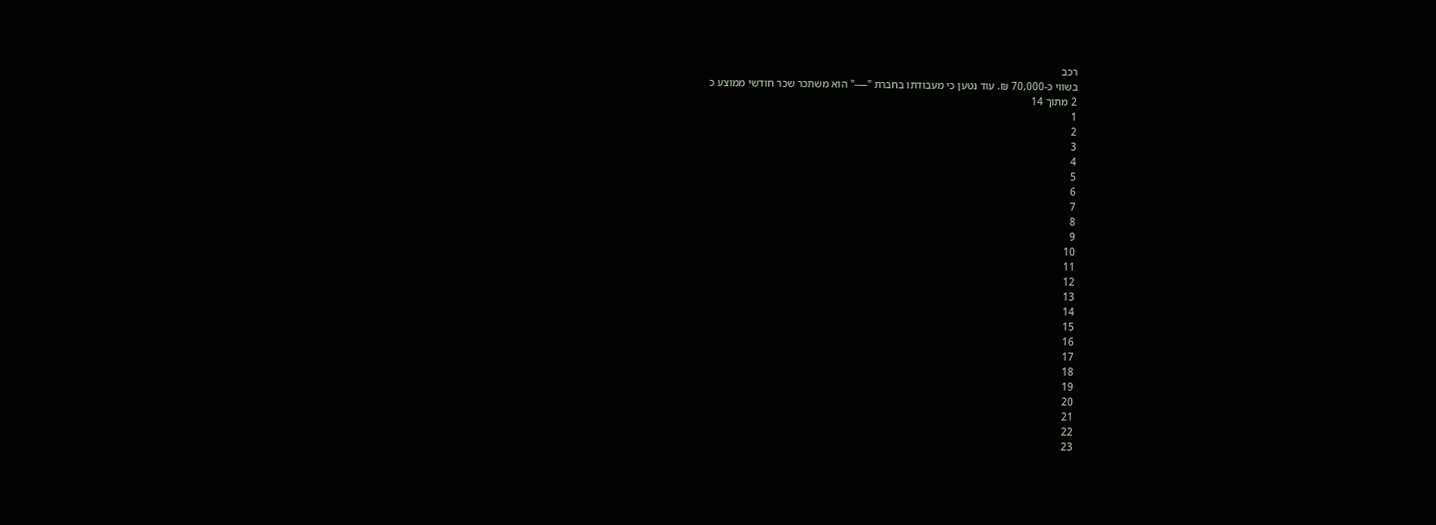רכב
בשווי כ-70,000 ₪. עוד נטען כי מעבודתו בחברת "—-" הוא משתכר שכר חודשי ממוצע כ
2 מתוך 14
1
2
3
4
5
6
7
8
9
10
11
12
13
14
15
16
17
18
19
20
21
22
23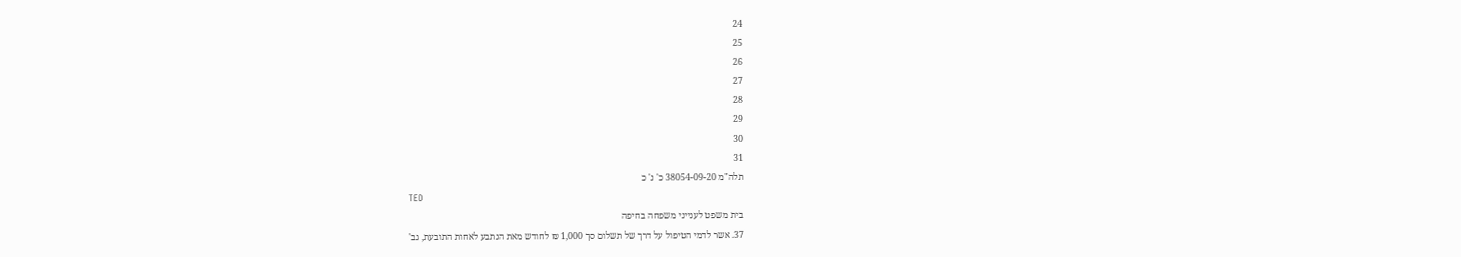24
25
26
27
28
29
30
31
תלה"מ 38054-09-20 כ' נ' כ
TED
בית משפט לענייני משפחה בחיפה
37. אשר לדמי הטיפול על דרך של תשלום סך 1,000 ₪ לחודש מאת הנתבע לאחות התובעת, גב'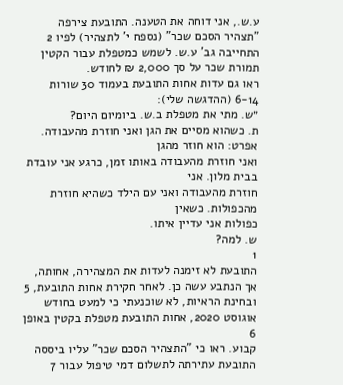ע.ש., אני דוחה את הטענה. התובעת צירפה "תצהיר הסכם שכר" (נספח י' לתצהיר) לפיו 2
התחייבה גב' ע.ש. לשמש כמטפלת עבור הקטין תמורת שכר על סך 2,000 ₪ לחודש.
ראו גם עדות אחות התובעת בעמוד 30 שורות 6-14 (ההדגשה שלי):
״ש. מתי את מטפלת ב.ש. ביומיום היום?
ת. כשהוא מסיים את הגן ואני חוזרת מהעבודה. אפרט: הוא חוזר מהגן
ואני חוזרת מהעבודה באותו זמן, כרגע אני עובדת בבית מלון. אני
חוזרת מהעבודה ואני עם הילד כשהיא חוזרת מהכפולות. כשאין
כפולות אני עדיין איתו.
ש. למה?
1
התובעת לא זימנה לעדות את המצהירה, אחותה, אך הנתבע עשה כן. לאחר חקירת אחות התובעת, 5
ובחינת הראיות, לא שוכנעתי כי למעט בחודש אוגוסט 2020, אחות התובעת מטפלת בקטין באופן 6
קבוע. ראו כי "התצהיר הסכם שכר" עליו ביססה התובעת עתירתה לתשלום דמי טיפול עבור 7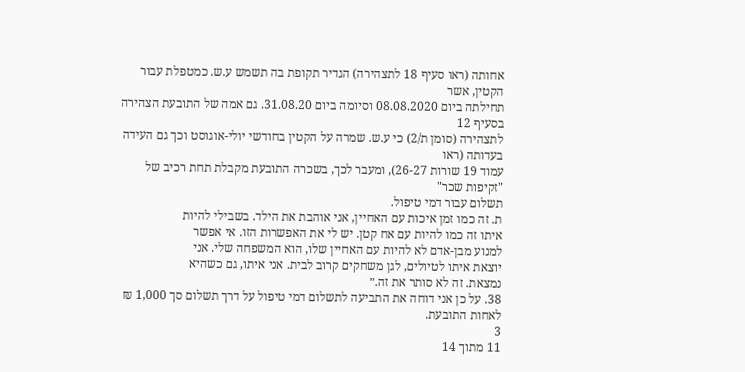אחותה (ראו סעיף 18 לתצהירה) הגדיר תקופת בה תשמש ע.ש. כמטפלת עבור הקטין, אשר
תחילתה ביום 08.08.2020 וסיומה ביום 31.08.20. גם אמה של התובעת הצהירה בסעיף 12
לתצהירה (סומן ת/2) כי ע.ש. שמרה על הקטין בחודשי יולי-אוגוסט וכך גם העידה בעדותה (ראו
עמוד 19 שורות 26-27), ומעבר לכך, בשכרה התובעת מקבלת תחת רכיב של "זקיפות שכר"
תשלום עבור דמי טיפול.
ת. זה כמו זמן איכות עם האחיין, אני אוהבת את הילד. בשבילי להיות
איתו זה כמו להיות עם אח קטן. יש לי את האפשרות הזו. אי אפשר
למנוע מבן-אדם לא להיות עם האחיין שלו, הוא המשפחה שלי. אני
יוצאת איתו לטיולים, לגן משחקים קרוב לבית. אני איתו, גם כשהיא
נמצאת. זה לא סותר את זה.״
38. על כן אני דוחה את התביעה לתשלום דמי טיפול על דרך תשלום סך 1,000 ₪ לאחות התובעת.
3
11 מתוך 14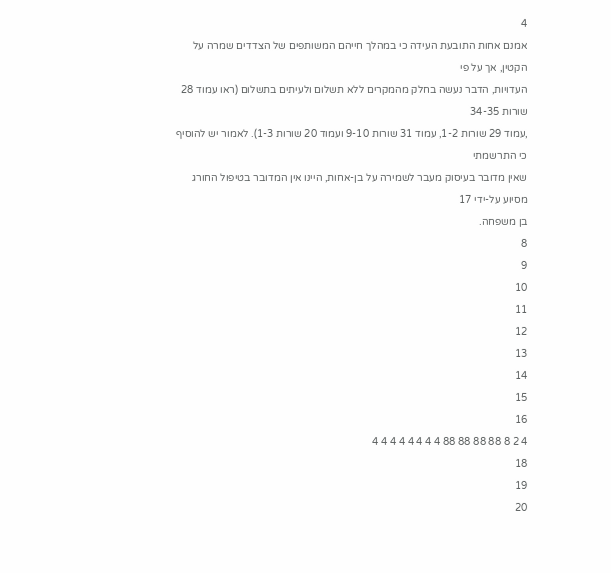4
אמנם אחות התובעת העידה כי במהלך חייהם המשותפים של הצדדים שמרה על הקטין, אך על פי
העדויות, הדבר נעשה בחלק מהמקרים ללא תשלום ולעיתים בתשלום (ראו עמוד 28 שורות 34-35
,עמוד 29 שורות 1-2, עמוד 31 שורות 9-10 ועמוד 20 שורות 1-3). לאמור יש להוסיף כי התרשמתי
שאין מדובר בעיסוק מעבר לשמירה על בן-אחות, היינו אין המדובר בטיפול החורג מסיוע על-ידי 17
בן משפחה.
8
9
10
11
12
13
14
15
16
4 2 8 88 88 88 88 4 4 4 4 4 4 4 4
18
19
20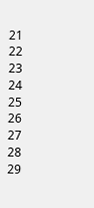21
22
23
24
25
26
27
28
29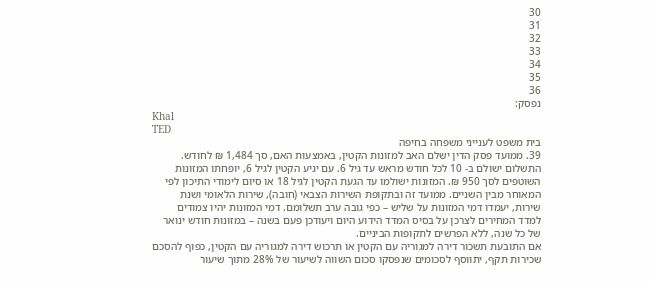30
31
32
33
34
35
36
נפסק:
Khal
TED
בית משפט לענייני משפחה בחיפה
39. ממועד פסק הדין ישלם האב למזונות הקטין, באמצעות האם, סך 1,484 ₪ לחודש.
התשלום ישולם ב- 10 לכל חודש מראש עד גיל 6. עם יגיע הקטין לגיל 6, יופחתו המזונות
השוטפים לסך 950 ₪. המזונות ישולמו עד הגעת הקטין לגיל 18 או סיום לימודי התיכון לפי
המאוחר מבין השניים. ממועד זה ובתקופת השירות הצבאי (חובה), שירות הלאומי ושנת
שירות, יעמדו דמי המזונות על שליש – כפי גובה ערב תשלומם. דמי המזונות יהיו צמודים
למדד המחירים לצרכן על בסיס המדד הידוע היום ויעודכן פעם בשנה – במזונות חודש ינואר
של כל שנה, ללא הפרשים לתקופות הביניים.
אם התובעת תשכור דירה למגוריה עם הקטין או תרכוש דירה למגוריה עם הקטין, כפוף להסכם
שכירות תקף, יתווסף לסכומים שנפסקו סכום השווה לשיעור של 28% מתוך שיעור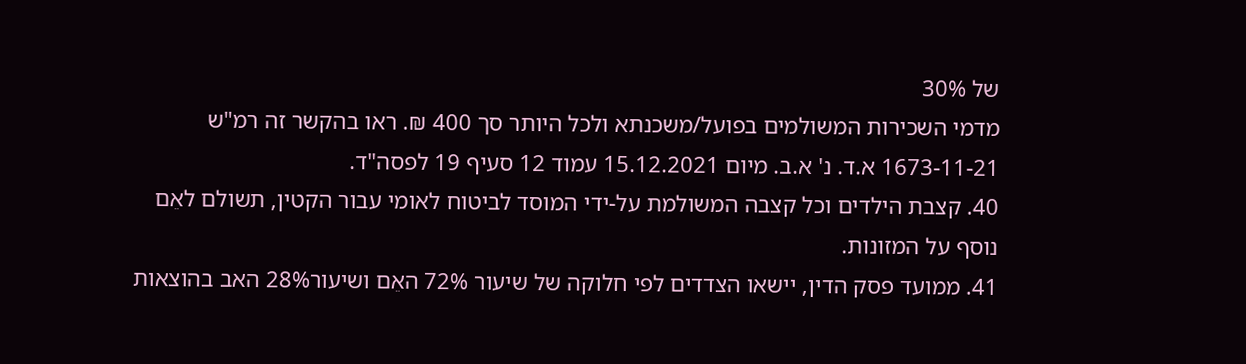של 30%
מדמי השכירות המשולמים בפועל/משכנתא ולכל היותר סך 400 ₪. ראו בהקשר זה רמ"ש
1673-11-21 א.ד. נ' א.ב. מיום 15.12.2021 עמוד 12 סעיף 19 לפסה"ד.
40. קצבת הילדים וכל קצבה המשולמת על-ידי המוסד לביטוח לאומי עבור הקטין, תשולם לאֵם
נוסף על המזונות.
41. ממועד פסק הדין, יישאו הצדדים לפי חלוקה של שיעור 72% האֵם ושיעור28% האב בהוצאות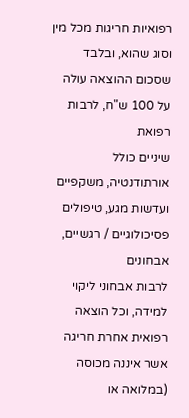רפואיות חריגות מכל מין וסוג שהוא, ובלבד שסכום ההוצאה עולה על 100 ש"ח, לרבות רפואת
שיניים כולל אורתודנטיה, משקפיים ועדשות מגע, טיפולים פסיכולוגיים / רגשיים, אבחונים
לרבות אבחוני ליקוי למידה, וכל הוצאה רפואית אחרת חריגה אשר איננה מכוסה (במלואה או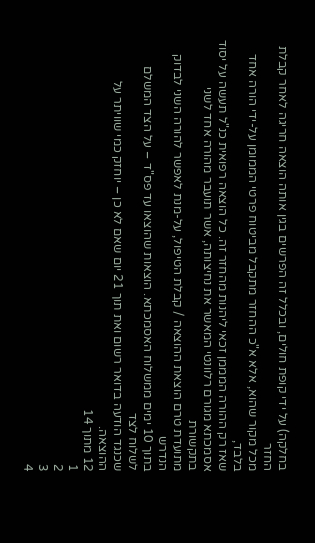בחלקה) על ידי קופת חולים, ובכלל זה הפרשים בגין אותה הוצאה חריגה לאחר קבלת החזר
מכל מקור שהוא, אלא א"כ ההחזר מתקבל מביטוח פרטי הממומן על-ידי הורה אחד בלבד,
שאז רק ההורה המממן זכאי ליהנות מהחזר זה. כל הוצאה רפואית כנ"ל תעשה על יסוד
אסמכתא מגורם רלוונטי המאשר את נחיצותה, אשר תועבר מהורה אחד לשני בתקשורת
מתועדת טרם הוצאת ההוצאה / קבלת הטיפול, על-מנת לאפשר להורה השני לבדוק הנדרש
בתוך 10 ימים ממשלוח האסמכתא. הוצאות שהוצאו עד פס"ד – על הצד המשלם לשלוח לצד
שכנגד הודעה בדואר רשום ואת תוך 21 יום שאם לא כן – יוחזק כמי שוויתר על ההוצאה.
12 מתוך 14
1
2
3
4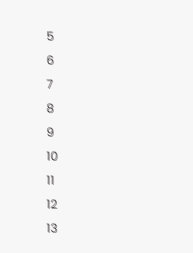5
6
7
8
9
10
11
12
13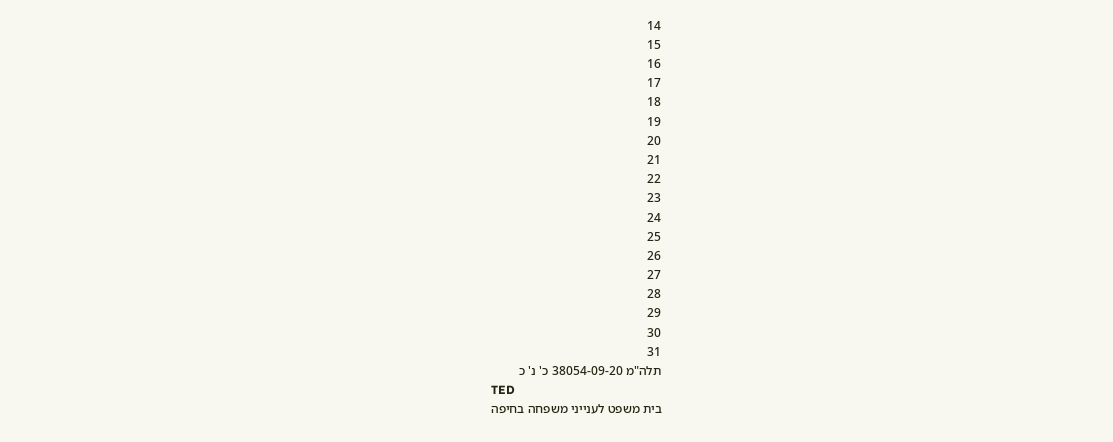14
15
16
17
18
19
20
21
22
23
24
25
26
27
28
29
30
31
תלה"מ 38054-09-20 כ' נ' כ
TED
בית משפט לענייני משפחה בחיפה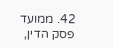42. ממועד פסק הדין,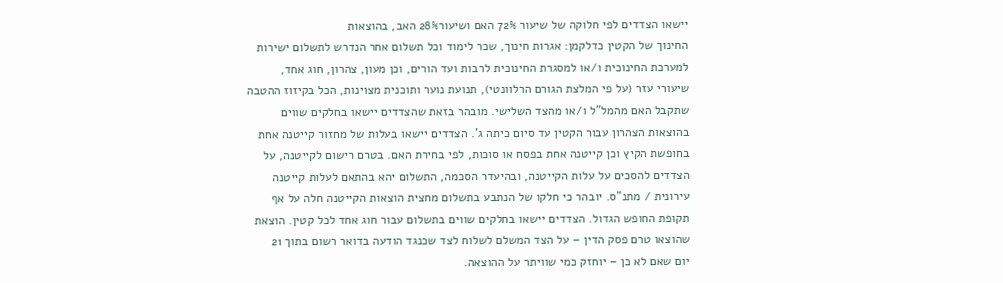יישאו הצדדים לפי חלוקה של שיעור 72% האם ושיעור28% האב, בהוצאות
החינוך של הקטין כדלקמן: אגרות חינוך, שכר לימוד וכל תשלום אחר הנדרש לתשלום ישירות
למערכת החינוכית ו/או למסגרת החינוכית לרבות ועד הורים, וכן מעון, צהרון, חוג אחד,
שיעורי עזר (על פי המלצת הגורם הרלוונטי), תנועת נוער ותוכנית מצוינות, הכל בקיזוז ההטבה
שתקבל האם מהמל"ל ו/או מהצד השלישי. מובהר בזאת שהצדדים יישאו בחלקים שווים
בהוצאות הצהרון עבור הקטין עד סיום כיתה ג'. הצדדים יישאו בעלות של מחזור קייטנה אחת
בחופשת הקיץ וכן קייטנה אחת בפסח או סוכות, לפי בחירת האם. בטרם רישום לקייטנה, על
הצדדים להסכים על עלות הקייטנה, ובהיעדר הסכמה, התשלום יהא בהתאם לעלות קייטנה
עירונית / מתנ"ס. יובהר כי חלקו של הנתבע בתשלום מחצית הוצאות הקייטנה חלה על אף
תקופת החופש הגדול. הצדדים יישאו בחלקים שווים בתשלום עבור חוג אחד לכל קטין. הוצאת
שהוצאו טרם פסק הדין – על הצד המשלם לשלוח לצד שכנגד הודעה בדואר רשום בתוך 21
יום שאם לא כן – יוחזק כמי שוויתר על ההוצאה.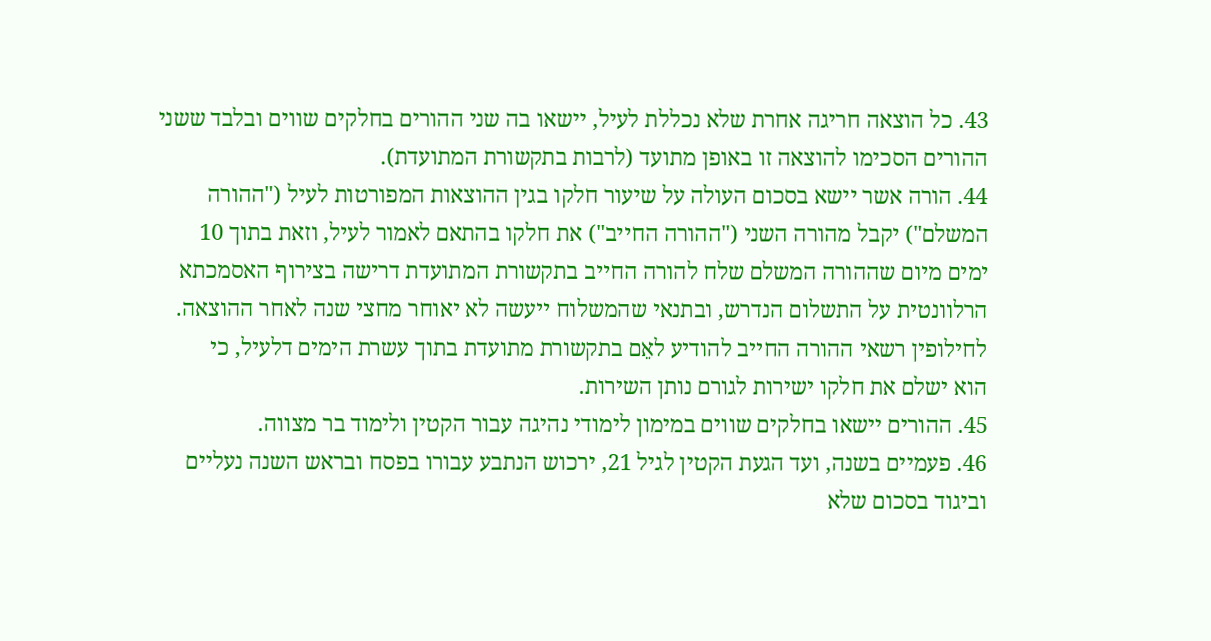43. כל הוצאה חריגה אחרת שלא נכללת לעיל, יישאו בה שני ההורים בחלקים שווים ובלבד ששני
ההורים הסכימו להוצאה זו באופן מתועד (לרבות בתקשורת המתועדת).
44. הורה אשר יישא בסכום העולה על שיעור חלקו בגין ההוצאות המפורטות לעיל ("ההורה
המשלם") יקבל מהורה השני ("ההורה החייב") את חלקו בהתאם לאמור לעיל, וזאת בתוך 10
ימים מיום שההורה המשלם שלח להורה החייב בתקשורת המתועדת דרישה בצירוף האסמכתא
הרלוונטית על התשלום הנדרש, ובתנאי שהמשלוח ייעשה לא יאוחר מחצי שנה לאחר ההוצאה.
לחילופין רשאי ההורה החייב להודיע לאֵם בתקשורת מתועדת בתוך עשרת הימים דלעיל, כי
הוא ישלם את חלקו ישירות לגורם נותן השירות.
45. ההורים יישאו בחלקים שווים במימון לימודי נהיגה עבור הקטין ולימוד בר מצווה.
46. פעמיים בשנה, ועד הגעת הקטין לגיל 21, ירכוש הנתבע עבורו בפסח ובראש השנה נעליים
וביגוד בסכום שלא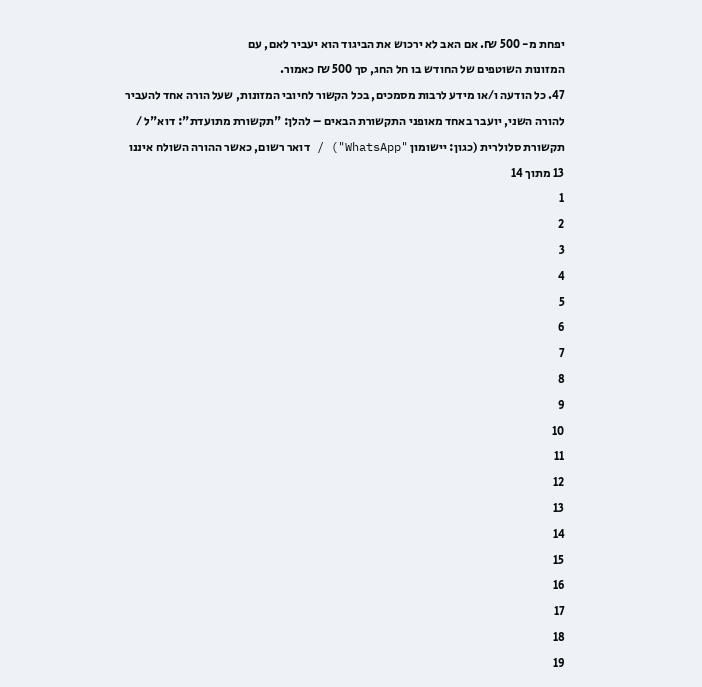יפחת מ- 500 ₪. אם האב לא ירכוש את הביגוד הוא יעביר לאם, עם
המזונות השוטפים של החודש בו חל החג, סך 500 ₪ כאמור.
47. כל הודעה ו/או מידע לרבות מסמכים, בכל הקשור לחיובי המזונות, שעל הורה אחד להעביר
להורה השני, יועבר באחד מאופני התקשורת הבאים – להלן: "תקשורת מתועדת": דוא"ל /
תקשורת סלולרית (כגון: יישומון "WhatsApp") / דואר רשום, כאשר ההורה השולח איננו
13 מתוך 14
1
2
3
4
5
6
7
8
9
10
11
12
13
14
15
16
17
18
19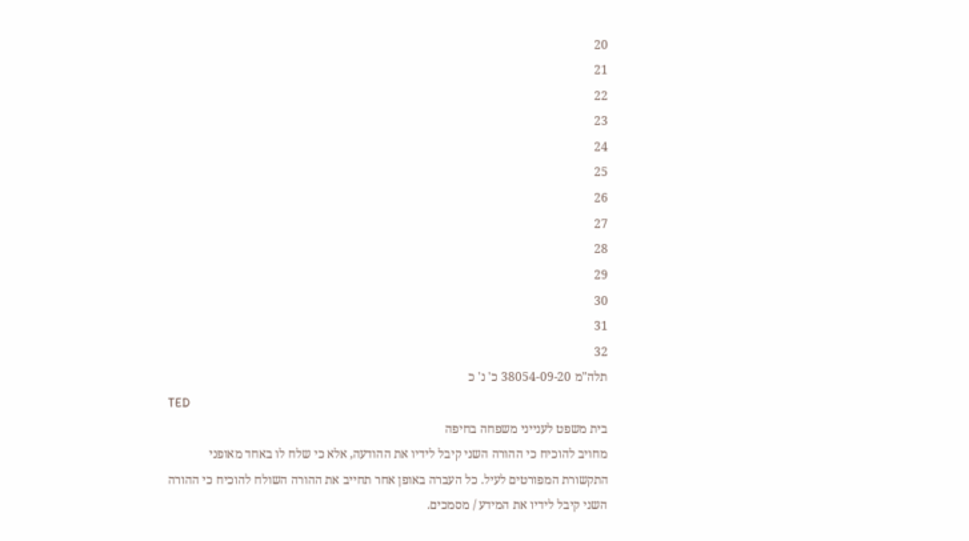20
21
22
23
24
25
26
27
28
29
30
31
32
תלה"מ 38054-09-20 כ' נ' כ
TED
בית משפט לענייני משפחה בחיפה
מחויב להוכיח כי ההורה השני קיבל לידיו את ההודעה, אלא כי שלח לו באחד מאופני
התקשורת המפורטים לעיל. כל העברה באופן אחר תחייב את ההורה השולח להוכיח כי ההורה
השני קיבל לידיו את המידע / מסמכים.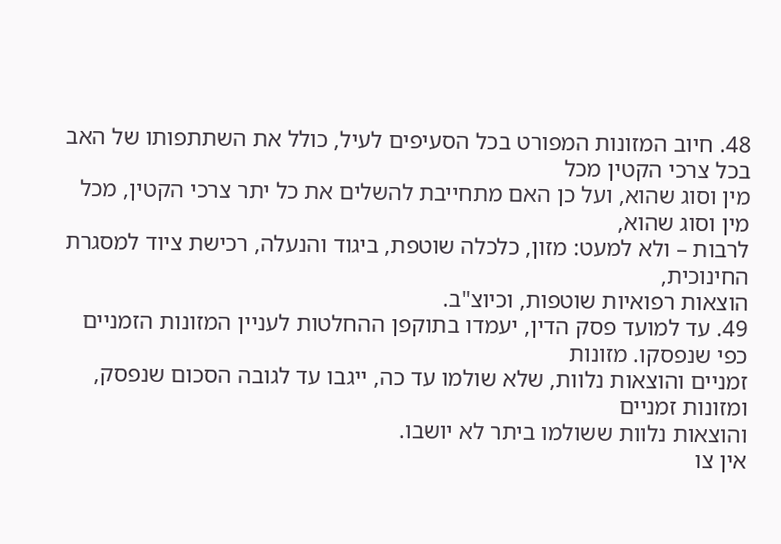48. חיוב המזונות המפורט בכל הסעיפים לעיל, כולל את השתתפותו של האב בכל צרכי הקטין מכל
מין וסוג שהוא, ועל כן האם מתחייבת להשלים את כל יתר צרכי הקטין, מכל מין וסוג שהוא,
לרבות – ולא למעט: מזון, כלכלה שוטפת, ביגוד והנעלה, רכישת ציוד למסגרת החינוכית,
הוצאות רפואיות שוטפות, וכיוצ"ב.
49. עד למועד פסק הדין, יעמדו בתוקפן ההחלטות לעניין המזונות הזמניים כפי שנפסקו. מזונות
זמניים והוצאות נלוות, שלא שולמו עד כה, ייגבו עד לגובה הסכום שנפסק, ומזונות זמניים
והוצאות נלוות ששולמו ביתר לא יושבו.
אין צו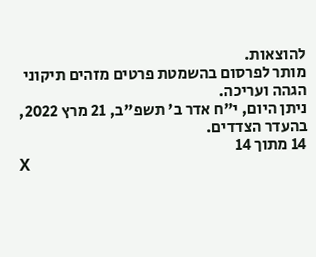להוצאות.
מותר לפרסום בהשמטת פרטים מזהים תיקוני הגהה ועריכה.
ניתן היום, י"ח אדר ב' תשפ"ב, 21 מרץ 2022, בהעדר הצדדים.
14 מתוך 14
X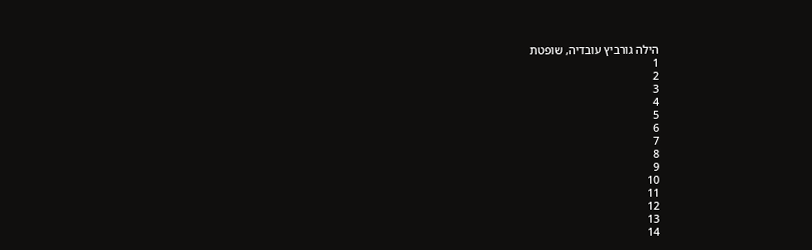הילה גורביץ עובדיה, שופטת
1
2
3
4
5
6
7
8
9
10
11
12
13
14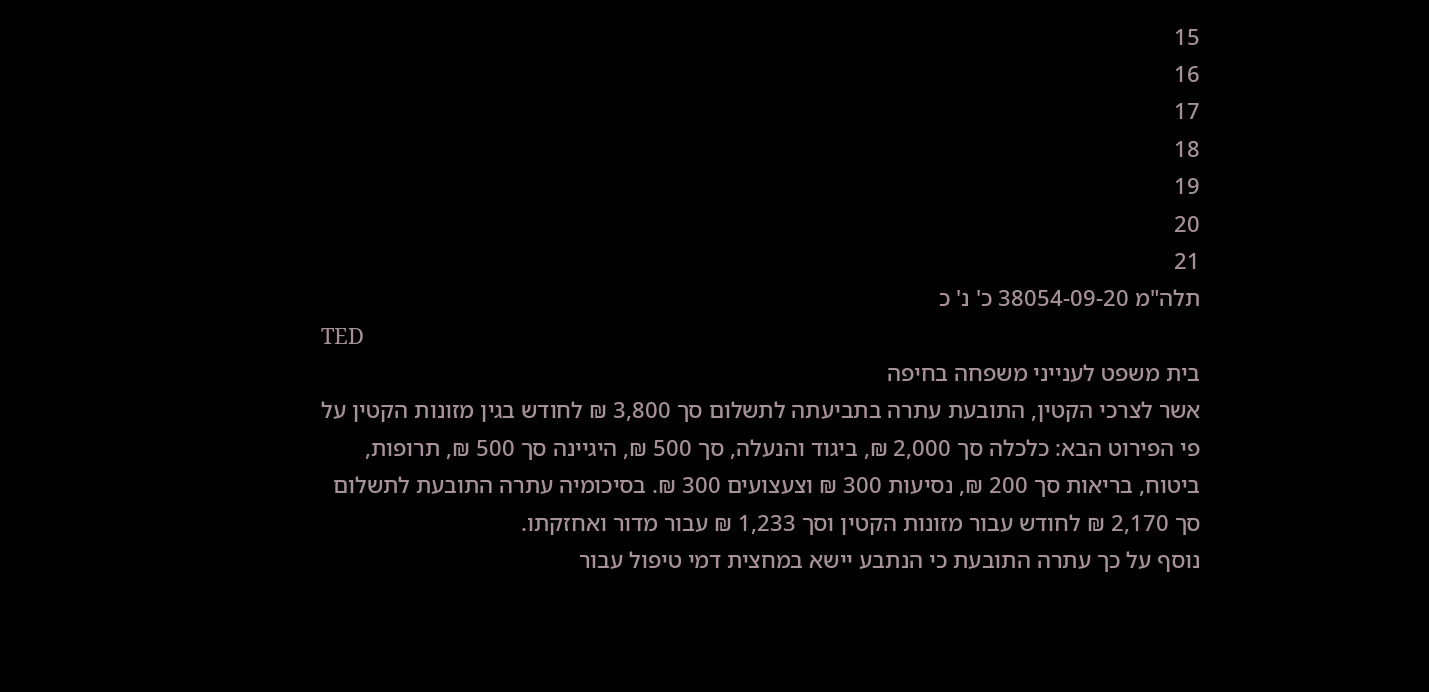15
16
17
18
19
20
21
תלה"מ 38054-09-20 כ' נ' כ
TED
בית משפט לענייני משפחה בחיפה
אשר לצרכי הקטין, התובעת עתרה בתביעתה לתשלום סך 3,800 ₪ לחודש בגין מזונות הקטין על
פי הפירוט הבא: כלכלה סך 2,000 ₪, ביגוד והנעלה, סך 500 ₪, היגיינה סך 500 ₪, תרופות,
ביטוח, בריאות סך 200 ₪, נסיעות 300 ₪ וצעצועים 300 ₪. בסיכומיה עתרה התובעת לתשלום
סך 2,170 ₪ לחודש עבור מזונות הקטין וסך 1,233 ₪ עבור מדור ואחזקתו.
נוסף על כך עתרה התובעת כי הנתבע יישא במחצית דמי טיפול עבור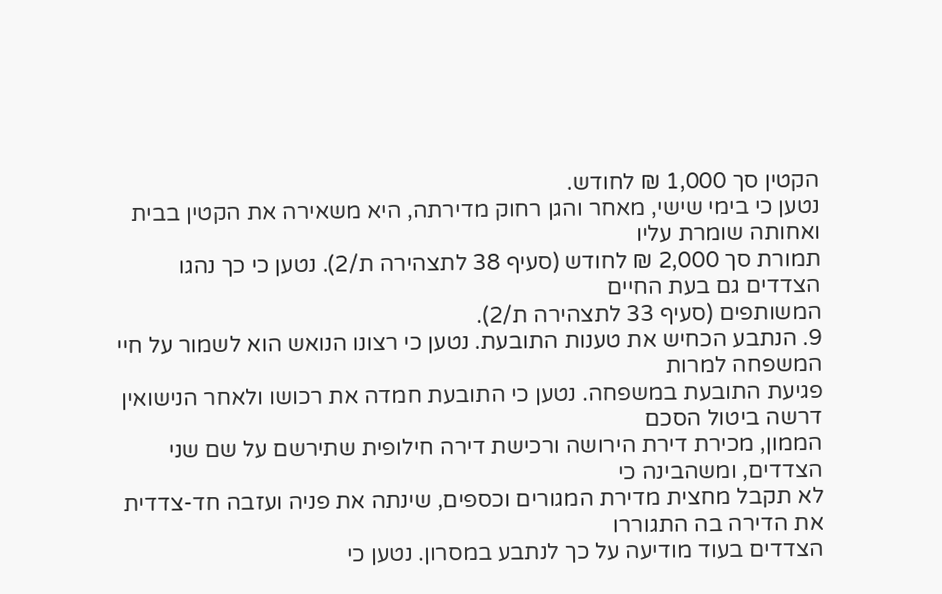הקטין סך 1,000 ₪ לחודש.
נטען כי בימי שישי, מאחר והגן רחוק מדירתה, היא משאירה את הקטין בבית ואחותה שומרת עליו
תמורת סך 2,000 ₪ לחודש (סעיף 38 לתצהירה ת/2). נטען כי כך נהגו הצדדים גם בעת החיים
המשותפים (סעיף 33 לתצהירה ת/2).
9. הנתבע הכחיש את טענות התובעת. נטען כי רצונו הנואש הוא לשמור על חיי המשפחה למרות
פגיעת התובעת במשפחה. נטען כי התובעת חמדה את רכושו ולאחר הנישואין דרשה ביטול הסכם
הממון, מכירת דירת הירושה ורכישת דירה חילופית שתירשם על שם שני הצדדים, ומשהבינה כי
לא תקבל מחצית מדירת המגורים וכספים, שינתה את פניה ועזבה חד-צדדית את הדירה בה התגוררו
הצדדים בעוד מודיעה על כך לנתבע במסרון. נטען כי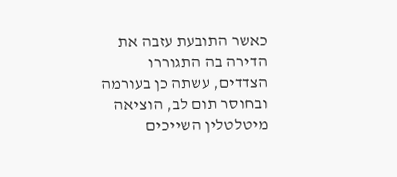כאשר התובעת עזבה את הדירה בה התגוררו
הצדדים, עשתה כן בעורמה ובחוסר תום לב, הוציאה מיטלטלין השייכים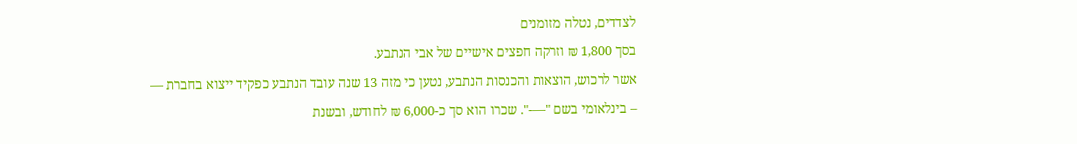לצדדים, נטלה מזומנים
בסך 1,800 ₪ וזרקה חפצים אישיים של אבי הנתבע.
אשר לרכוש, הוצאות והכנסות הנתבע, נטען כי מזה 13 שנה עובד הנתבע כפקיד ייצוא בחברת —
– בינלאומי בשם "—-". שכרו הוא סך כ-6,000 ₪ לחודש, ובשנת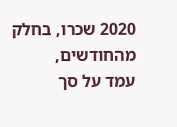2020 שכרו, בחלק מהחודשים,
עמד על סך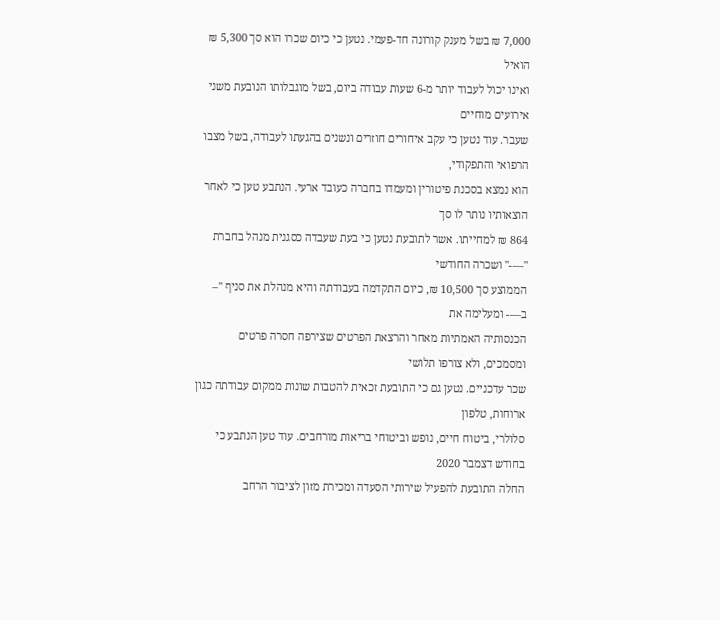7,000 ₪ בשל מענק קורונה חד-פעמי. נטען כי כיום שכרו הוא סך 5,300 ₪ הואיל
ואינו יכול לעבוד יותר מ-6 שעות עבודה ביום, בשל מוגבלותו הנובעת משני אירועים מוחיים
שעבר. עוד נטען כי עקב איחורים חוזרים ונשנים בהגעתו לעבודה, בשל מצבו הרפואי והתפקודי,
הוא נמצא בסכנת פיטורין ומעמדו בחברה כעובד ארעי. הנתבע טען כי לאחר הוצאותיו נותר לו סך
864 ₪ למחייתו. אשר לתובעת נטען כי בעת שעבדה כסגנית מנהל בחברת "—-" ושכרה החודשי
הממוצע סך 10,500 ₪, כיום התקדמה בעבודתה והיא מנהלת את סניף "–
ב—- ומעלימה את
הכנסותיה האמתיות מאחר והרצאת הפרטים שצירפה חסרה פרטים ומסמכים, ולא צורפו תלושי
שכר עדכניים. נטען גם כי התובעת זכאית להטבות שונות ממקום עבודתה כגון ארוחות, טלפון
סלולרי, ביטוח חיים, נופש וביטוחי בריאות מורחבים. עוד טען הנתבע כי בחודש דצמבר 2020
החלה התובעת להפעיל שירותי הסעדה ומכירת מזון לציבור הרחב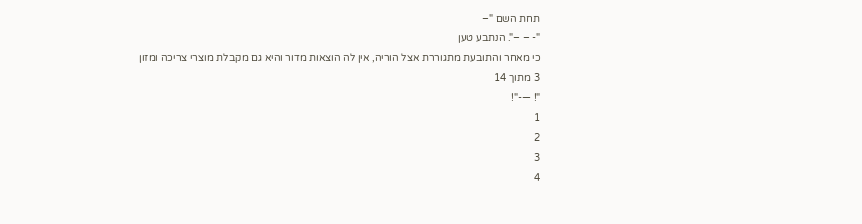תחת השם "–
"- – –". הנתבע טען
כי מאחר והתובעת מתגוררת אצל הוריה, אין לה הוצאות מדור והיא גם מקבלת מוצרי צריכה ומזון
3 מתוך 14
"! —-"!
1
2
3
4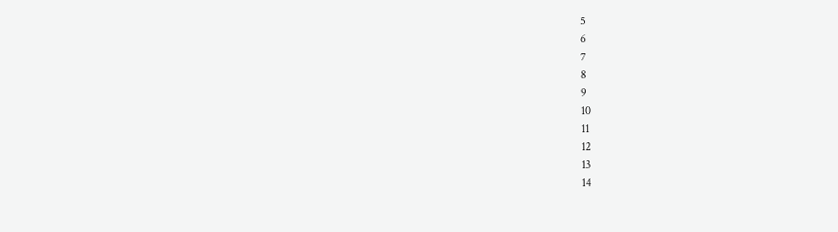5
6
7
8
9
10
11
12
13
14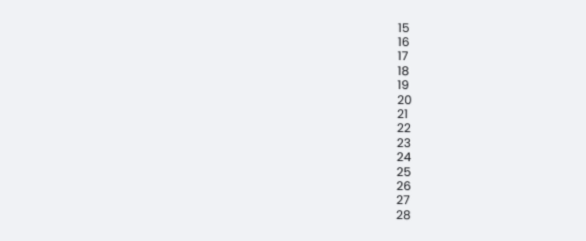15
16
17
18
19
20
21
22
23
24
25
26
27
28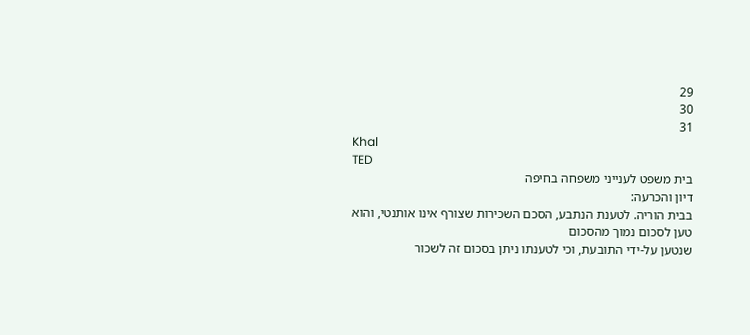29
30
31
Khal
TED
בית משפט לענייני משפחה בחיפה
דיון והכרעה:
בבית הוריה. לטענת הנתבע, הסכם השכירות שצורף אינו אותנטי, והוא טען לסכום נמוך מהסכום
שנטען על-ידי התובעת, וכי לטענתו ניתן בסכום זה לשכור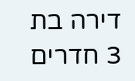דירה בת 3 חדרים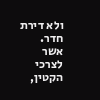ולא דירת חדר.
אשר לצרכי הקטין,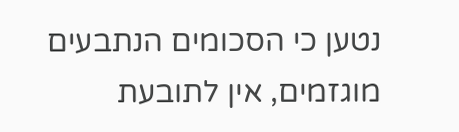נטען כי הסכומים הנתבעים מוגזמים, אין לתובעת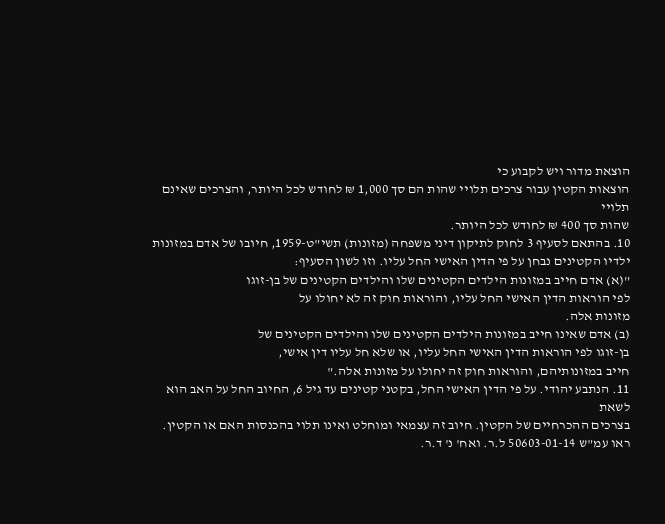הוצאת מדור ויש לקבוע כי
הוצאות הקטין עבור צרכים תלויי שהות הם סך 1,000 ₪ לחודש לכל היותר, והצרכים שאינם תלויי
שהות סך 400 ₪ לחודש לכל היותר.
10. בהתאם לסעיף 3 לחוק לתיקון דיני משפחה (מזונות) תשי"ט-1959, חיובו של אדם במזונות
ילדיו הקטינים נבחן על פי הדין האישי החל עליו. וזו לשון הסעיף:
”(א) אדם חייב במזונות הילדים הקטינים שלו והילדים הקטינים של בן-זוגו
לפי הוראות הדין האישי החל עליו, והוראות חוק זה לא יחולו על
מזונות אלה.
(ב) אדם שאינו חייב במזונות הילדים הקטינים שלו והילדים הקטינים של
בן-זוגו לפי הוראות הדין האישי החל עליו, או שלא חל עליו דין אישי,
חייב במזונותיהם, והוראות חוק זה יחולו על מזונות אלה."
11. הנתבע יהודי. על פי הדין האישי החל, בקטני קטינים עד גיל 6, החיוב החל על האב הוא לשאת
בצרכים ההכרחיים של הקטין. חיוב זה עצמאי ומוחלט ואינו תלוי בהכנסות האם או הקטין.
ראו עמ"ש 50603-01-14 ל.ר. ואח' נ' ד.ר.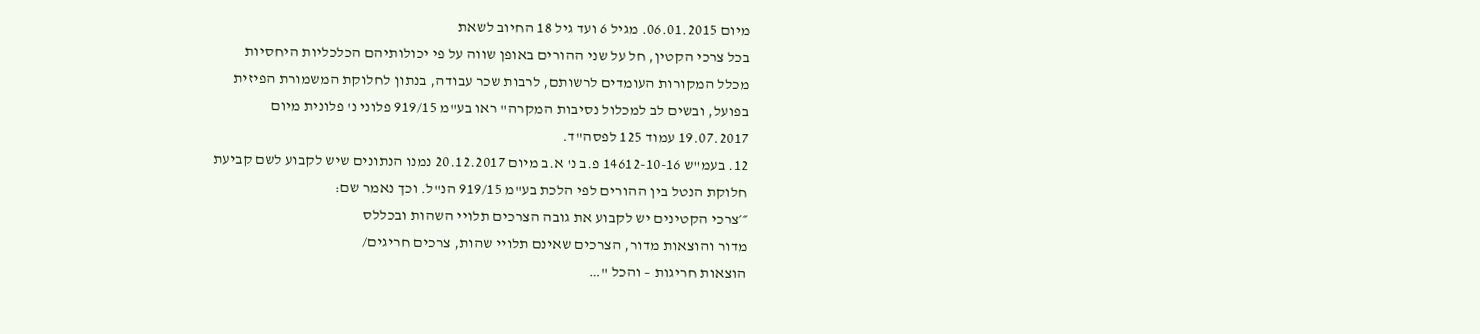מיום 06.01.2015. מגיל 6 ועד גיל 18 החיוב לשאת
בכל צרכי הקטין, חל על שני ההורים באופן שווה על פי יכולותיהם הכלכליות היחסיות
מכלל המקורות העומדים לרשותם, לרבות שכר עבודה, בנתון לחלוקת המשמורת הפיזית
בפועל, ובשים לב למכלול נסיבות המקרה" ראו בע"מ 919/15 פלוני נ' פלונית מיום
19.07.2017 עמוד 125 לפסה"ד.
12. בעמ"ש 14612-10-16 פ.ב נ' א.ב מיום 20.12.2017 נמנו הנתונים שיש לקבוע לשם קביעת
חלוקת הנטל בין ההורים לפי הלכת בע"מ 919/15 הנ"ל. וכך נאמר שם:
״׳צרכי הקטינים יש לקבוע את גובה הצרכים תלויי השהות ובכללס
מדור והוצאות מדור, הצרכים שאינם תלויי שהות, צרכים חריגים/
הוצאות חריגות – והכל "…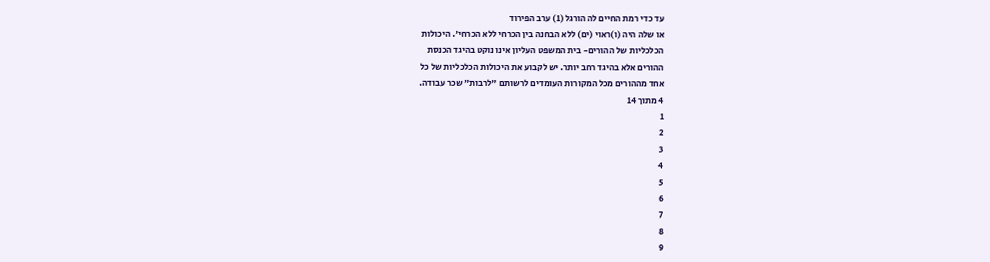עד כדי רמת החיים לה הורגל (1) ערב הפירוד
או שלה היה (ו)ראוי (ים) ללא הבחנה בין הכרחי ללא הכרחי'. היכולות
הכלכליות של ההורים- בית המשפט העליון אינו נוקט בהיגד הכנסת
ההורים אלא בהיגד רחב יותר. יש לקבוע את היכולות הכלכליות של כל
אחד מההורים מכל המקורות העומדים לרשותם "לרבות״ שכר עבודה.
4 מתוך 14
1
2
3
4
5
6
7
8
9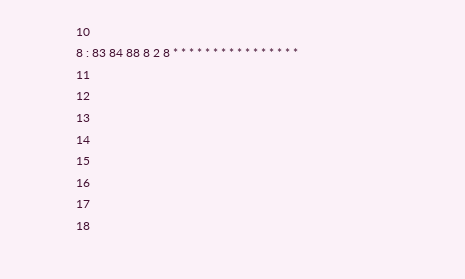10
8 : 83 84 88 8 2 8 * * * * * * * * * * * * * * * *
11
12
13
14
15
16
17
18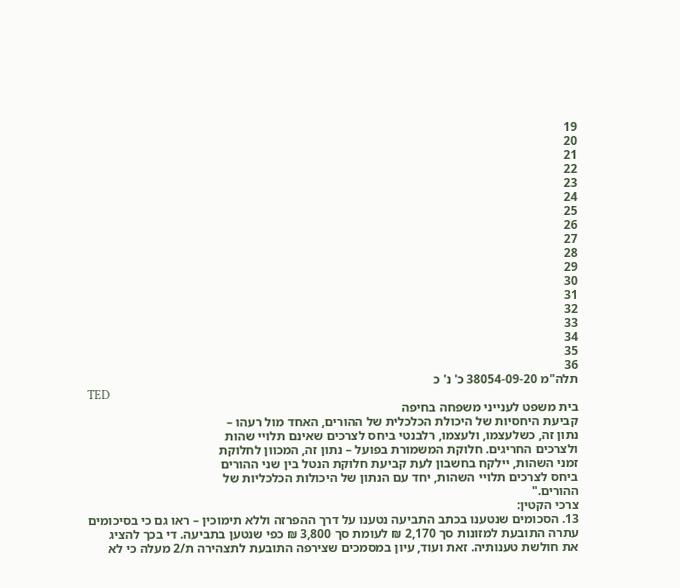19
20
21
22
23
24
25
26
27
28
29
30
31
32
33
34
35
36
תלה"מ 38054-09-20 כ' נ' כ
TED
בית משפט לענייני משפחה בחיפה
קביעת היחסיות של היכולת הכלכלית של ההורים, האחד מול רעהו –
נתון זה, כשלעצמו, ולעצמו, רלבנטי ביחס לצרכים שאינם תלויי שהות
ולצרכים החריגים. חלוקת המשמורת בפועל – נתון זה, המכוון לחלוקת
זמני השהות, יילקח בחשבון לעת קביעת חלוקת הנטל בין שני ההורים
ביחס לצרכים תלויי השהות, יחד עם הנתון של היכולות הכלכליות של
ההורים."
צרכי הקטין:
13. הסכומים שנטענו בכתב התביעה נטענו על דרך ההפרזה וללא תימוכין – ראו גם כי בסיכומים
עתרה התובעת למזונות סך 2,170 ₪ לעומת סך 3,800 ₪ כפי שנטען בתביעה. די בכך להציג
את חולשת טענותיה. זאת ועוד, עיון במסמכים שצירפה התובעת לתצהירה ת/2 מעלה כי לא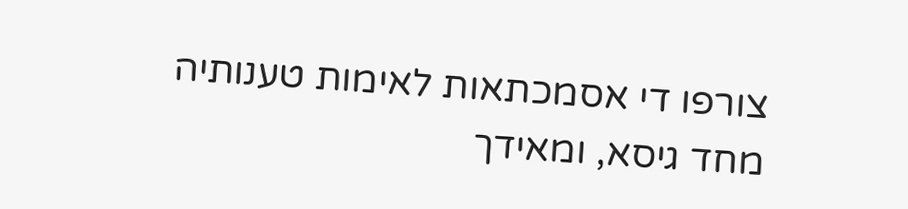צורפו די אסמכתאות לאימות טענותיה מחד גיסא, ומאידך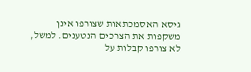גיסא האסמכתאות שצורפו אינן
משקפות את הצרכים הנטענים. למשל, לא צורפו קבלות על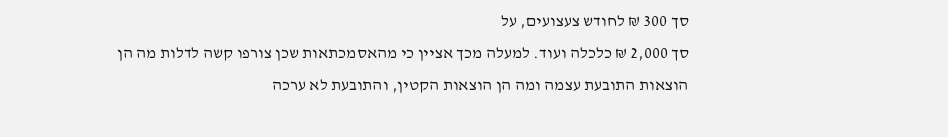סך 300 ₪ לחודש צעצועים, על
סך 2,000 ₪ כלכלה ועוד. למעלה מכך אציין כי מהאסמכתאות שכן צורפו קשה לדלות מה הן
הוצאות התובעת עצמה ומה הן הוצאות הקטין, והתובעת לא ערכה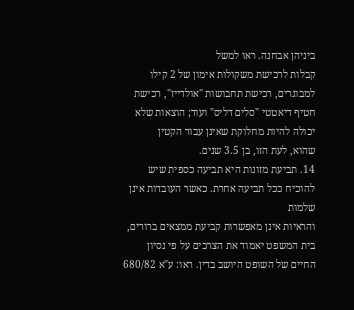ביניהן אבחנה. ראו למשל
קבלות לרכישת משקולות אימון של 2 קילו למבוגרים, רכישת תחבושות "אולדייז", רכישת
חטיף דיאטטי "סלים דליס" ועוד; הוצאות שלא יכולה להיות מחלוקת שאינן עבור הקטין
שהוא, לעת הזו, בן 3.5 שנים.
14. תביעת מזונות היא תביעה כספית שיש להוכיח ככל תביעה אחרת. כאשר העובדות אינן שלמות
והראיות אינן מאפשרות קביעת ממצאים ברורים, בית המשפט יאמוד את הצרכים על פי נסיון
החיים של השופט היושב בדין. ראו: ע"א 680/82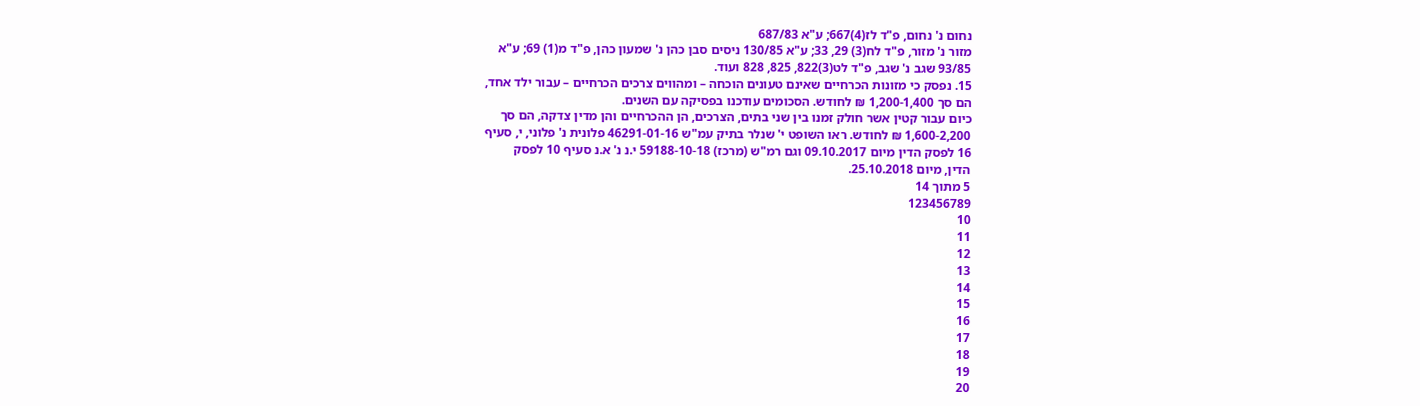נחום נ' נחום, פ"ד לז(4)667; ע"א 687/83
מזור נ' מזור, פ"ד לח(3) 29, 33; ע"א 130/85 ניסים סבן כהן נ' שמעון כהן, פ"ד מ(1) 69; ע"א
93/85 שגב נ' שגב, פ"ד לט(3)822, 825, 828 ועוד.
15. נפסק כי מזונות הכרחיים שאינם טעונים הוכחה – ומהווים צרכים הכרחיים – עבור ילד אחד,
הם סך 1,200-1,400 ₪ לחודש. הסכומים עודכנו בפסיקה עם השנים.
כיום עבור קטין אשר חולק זמנו בין שני בתים, הצרכים, הן ההכרחיים והן מדין צדקה, הם סך
1,600-2,200 ₪ לחודש. ראו השופט י' שנלר בתיק עמ"ש 46291-01-16 פלונית נ' פלוני, י, סעיף
16 לפסק הדין מיום 09.10.2017 וגם רמ"ש (מרכז) 59188-10-18 י.נ נ' א.נ סעיף 10 לפסק
הדין, מיום 25.10.2018.
5 מתוך 14
123456789
10
11
12
13
14
15
16
17
18
19
20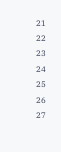21
22
23
24
25
26
27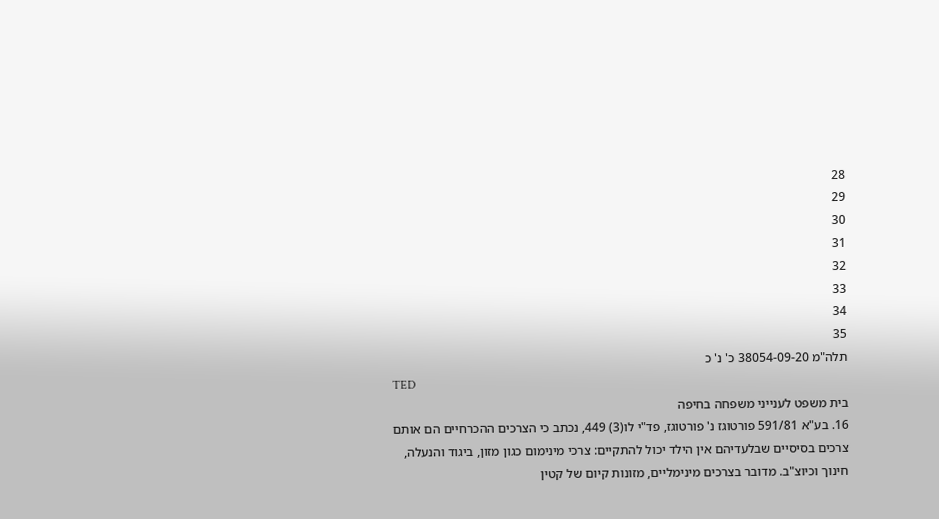28
29
30
31
32
33
34
35
תלה"מ 38054-09-20 כ' נ' כ
TED
בית משפט לענייני משפחה בחיפה
16. בע"א 591/81 פורטוגז נ' פורטוגז, פד"י לו(3) 449, נכתב כי הצרכים ההכרחיים הם אותם
צרכים בסיסיים שבלעדיהם אין הילד יכול להתקיים: צרכי מינימום כגון מזון, ביגוד והנעלה,
חינוך וכיוצ"ב. מדובר בצרכים מינימליים, מזונות קיום של קטין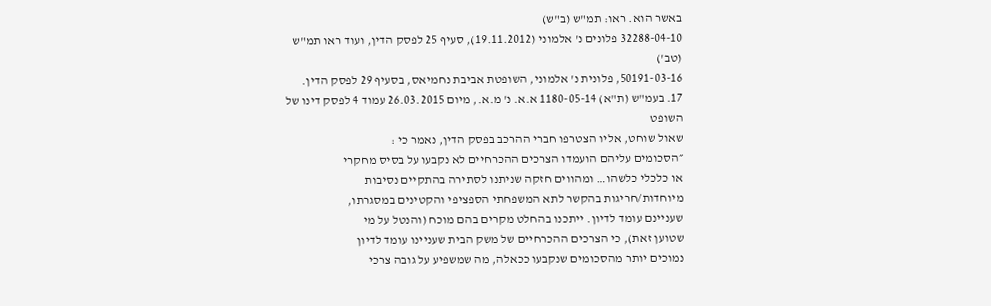באשר הוא. ראו: תמ"ש (ב"ש)
32288-04-10 פלונים נ' אלמוני (19.11.2012), סעיף 25 לפסק הדין, ועוד ראו תמ"ש (טב')
50191-03-16, פלונית נ' אלמוני, השופטת אביבת נחמיאס, בסעיף 29 לפסק הדין.
17. בעמ"ש (ת"א) 1180-05-14 א.א. נ' מ.א., מיום 26.03.2015 עמוד 4 לפסק דינו של השופט
שאול שוחט, אליו הצטרפו חברי ההרכב בפסק הדין, נאמר כי :
״הסכומים עליהם הועמדו הצרכים ההכרחיים לא נקבעו על בסיס מחקרי
או כלכלי כלשהו… ומהווים חזקה שניתנו לסתירה בהתקיים נסיבות
מיוחדות/חריגות בהקשר לתא המשפחתי הספציפי והקטינים במסגרתו,
שעניינם עומד לדיון. ייתכנו בהחלט מקרים בהם מוכח (והנטל על מי
שטוען זאת), כי הצרכים ההכרחיים של משק הבית שעניינו עומד לדיון
נמוכים יותר מהסכומים שנקבעו ככאלה, מה שמשפיע על גובה צרכי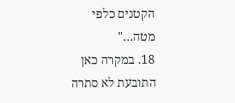הקטנים כלפי מטה…"
18. במקרה כאן התובעת לא סתרה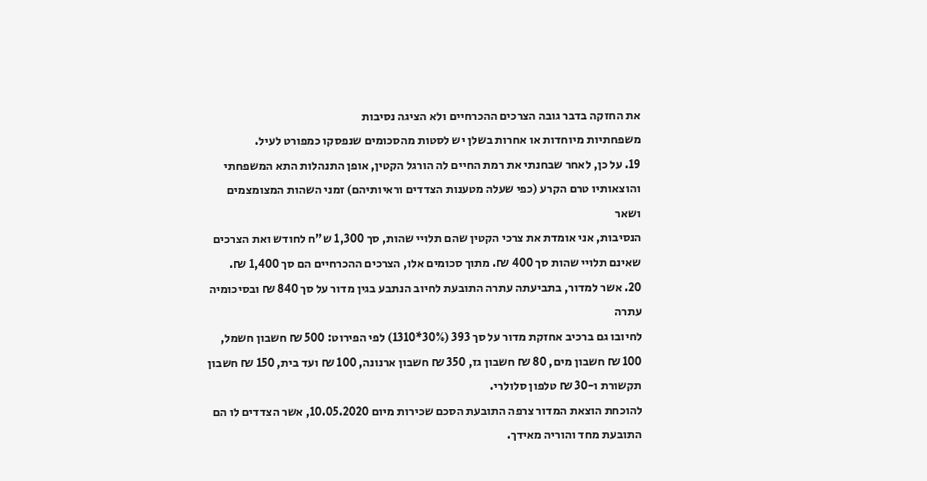את החזקה בדבר גובה הצרכים ההכרחיים ולא הציגה נסיבות
משפחתיות מיוחדות או אחרות בשלן יש לסטות מהסכומים שנפסקו כמפורט לעיל.
19. על כן, לאחר שבחנתי את רמת החיים לה הורגל הקטין, אופן התנהלות התא המשפחתי
והוצאותיו טרם הקרע (כפי שעלה מטענות הצדדים וראיותיהם) זמני השהות המצומצמים ושאר
הנסיבות, אני אומדת את צרכי הקטין שהם תלויי שהות, סך 1,300 ש"ח לחודש ואת הצרכים
שאינם תלויי שהות סך 400 ₪. מתוך סכומים אלו, הצרכים ההכרחיים הם סך 1,400 ₪.
20. אשר למדור, בתביעתה עתרה התובעת לחיוב הנתבע בגין מדור על סך 840 ₪ ובסיכומיה עתרה
לחיובו גם ברכיב אחזקת מדור על סך 393 (30%*1310) לפי הפירוט: 500 ₪ חשבון חשמל,
100 ₪ חשבון מים, 80 ₪ חשבון גז, 350 ₪ חשבון ארנונה, 100 ₪ ועד בית, 150 ₪ חשבון
תקשורת ו-30 ₪ טלפון סלולרי.
להוכחת הוצאת המדור צרפה התובעת הסכם שכירות מיום 10.05.2020, אשר הצדדים לו הם
התובעת מחד והוריה מאידך.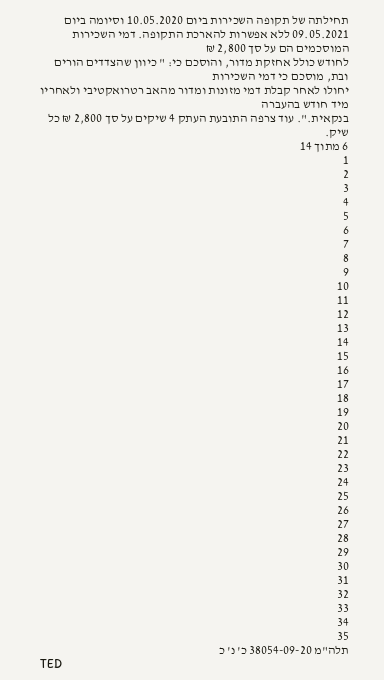תחילתה של תקופה השכירות ביום 10.05.2020 וסיומה ביום
09.05.2021 ללא אפשרות להארכת התקופה. דמי השכירות המוסכמים הם על סך 2,800 ₪
לחודש כולל אחזקת מדור, והוסכם כי: " כיוון שהצדדים הורים ובת, מוסכם כי דמי השכירות
יחולו לאחר קבלת דמי מזונות ומדור מהאב רטרואקטיבי ולאחריו מיד חודש בהעברה
בנקאית.". עוד צרפה התובעת העתק 4 שיקים על סך 2,800 ₪ כל שיק.
6 מתוך 14
1
2
3
4
5
6
7
8
9
10
11
12
13
14
15
16
17
18
19
20
21
22
23
24
25
26
27
28
29
30
31
32
33
34
35
תלה"מ 38054-09-20 כ' נ' כ
TED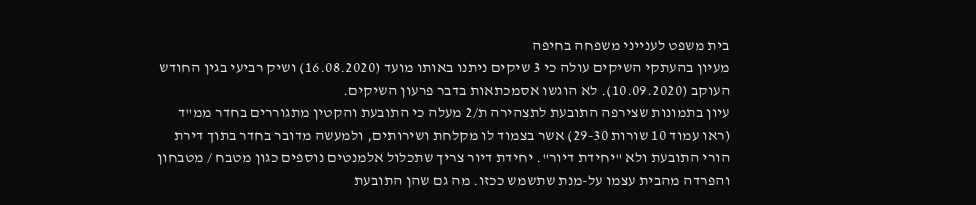בית משפט לענייני משפחה בחיפה
מעיון בהעתקי השיקים עולה כי 3 שיקים ניתנו באותו מועד (16.08.2020) ושיק רביעי בגין החודש
העוקב (10.09.2020). לא הוגשו אסמכתאות בדבר פרעון השיקים.
עיון בתמונות שצירפה התובעת לתצהירה ת/2 מעלה כי התובעת והקטין מתגוררים בחדר ממ"ד
(ראו עמוד 10 שורות 29-30) אשר בצמוד לו מקלחת ושירותים, ולמעשה מדובר בחדר בתוך דירת
הורי התובעת ולא "יחידת דיור". יחידת דיור צריך שתכלול אלמנטים נוספים כגון מטבח / מטבחון
והפרדה מהבית עצמו על-מנת שתשמש ככזו. מה גם שהן התובעת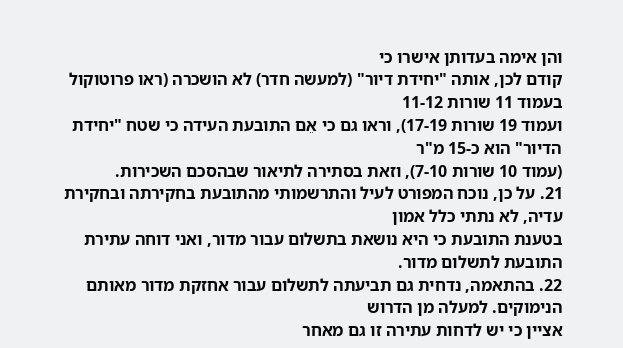והן אימה בעדותן אישרו כי
קודם לכן, אותה "יחידת דיור" (למעשה חדר) לא הושכרה (ראו פרוטוקול בעמוד 11 שורות 11-12
ועמוד 19 שורות 17-19), וראו גם כי אֵם התובעת העידה כי שטח "יחידת הדיור" הוא כ-15 מ"ר
(עמוד 10 שורות 7-10), וזאת בסתירה לתיאור שבהסכם השכירות.
21. על כן, נוכח המפורט לעיל והתרשמותי מהתובעת בחקירתה ובחקירת עדיה, לא נתתי כלל אמון
בטענת התובעת כי היא נושאת בתשלום עבור מדור, ואני דוחה עתירת התובעת לתשלום מדור.
22. בהתאמה, נדחית גם תביעתה לתשלום עבור אחזקת מדור מאותם הנימוקים. למעלה מן הדרוש
אציין כי יש לדחות עתירה זו גם מאחר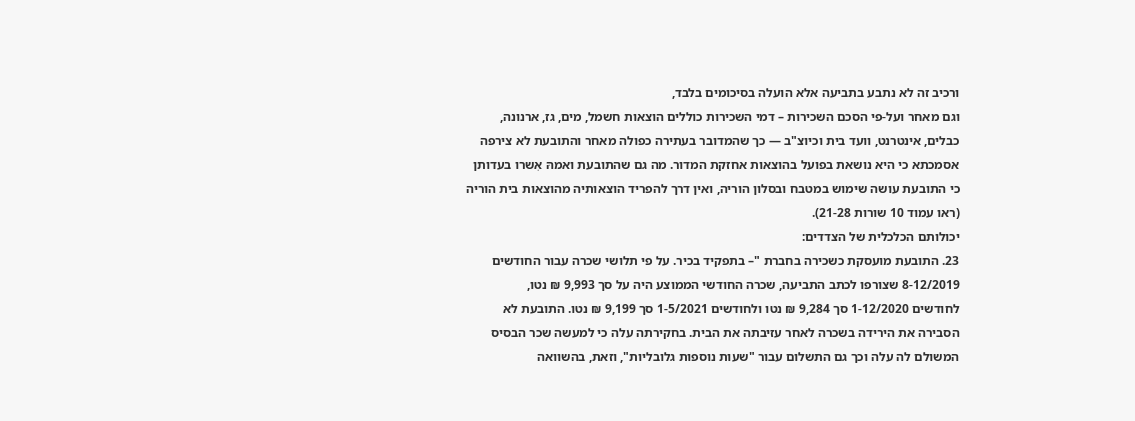ורכיב זה לא נתבע בתביעה אלא הועלה בסיכומים בלבד,
וגם מאחר ועל-פי הסכם השכירות – דמי השכירות כוללים הוצאות חשמל, מים, גז, ארנונה,
כבלים, אינטרנט, וועד בית וכיוצ"ב — כך שהמדובר בעתירה כפולה מאחר והתובעת לא צירפה
אסמכתא כי היא נושאת בפועל בהוצאות אחזקת המדור. מה גם שהתובעת ואמהּ אִשרו בעדותן
כי התובעת עושה שימוש במטבח ובסלון הוריה, ואין דרך להפריד הוצאותיה מהוצאות בית הוריה
(ראו עמוד 10 שורות 21-28).
יכולותם הכלכלית של הצדדים:
23. התובעת מועסקת כשכירה בחברת "– בתפקיד בכיר. על פי תלושי שכרה עבור החודשים
8-12/2019 שצורפו לכתב התביעה, שכרה החודשי הממוצע היה על סך 9,993 ₪ נטו,
לחודשים 1-12/2020 סך 9,284 ₪ נטו ולחודשים 1-5/2021 סך 9,199 ₪ נטו. התובעת לא
הסבירה את הירידה בשכרה לאחר עזיבתה את הבית. בחקירתה עלה כי למעשה שכר הבסיס
המשולם לה עלה וכך גם התשלום עבור "שעות נוספות גלובליות", וזאת, בהשוואה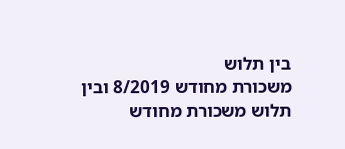בין תלוש
משכורת מחודש 8/2019 ובין תלוש משכורת מחודש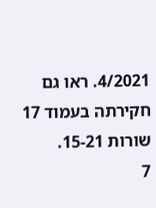4/2021. ראו גם חקירתה בעמוד 17
שורות 15-21.
7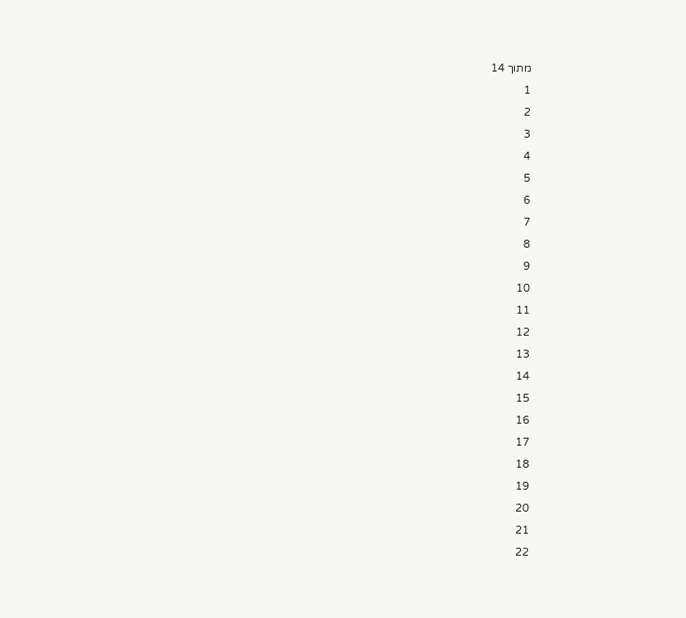מתוך 14
1
2
3
4
5
6
7
8
9
10
11
12
13
14
15
16
17
18
19
20
21
22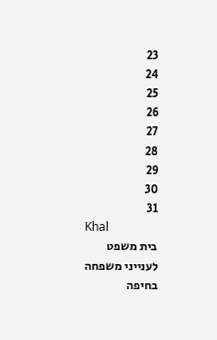23
24
25
26
27
28
29
30
31
Khal
בית משפט לענייני משפחה בחיפה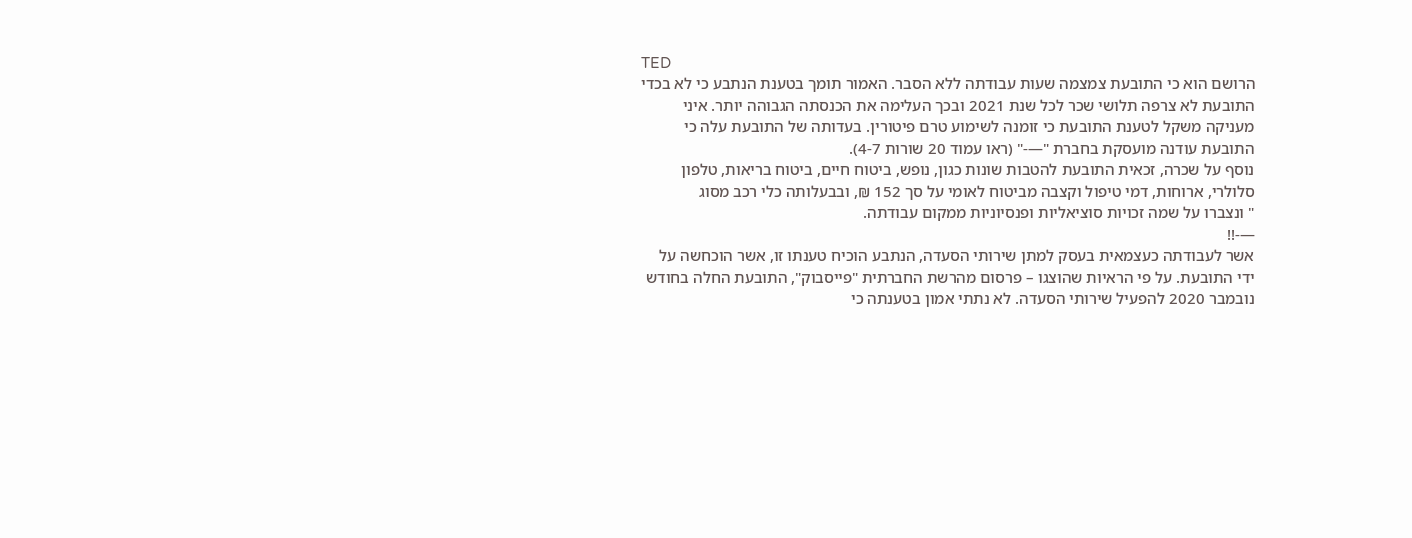TED
הרושם הוא כי התובעת צמצמה שעות עבודתה ללא הסבר. האמור תומך בטענת הנתבע כי לא בכדי
התובעת לא צרפה תלושי שכר לכל שנת 2021 ובכך העלימה את הכנסתה הגבוהה יותר. איני
מעניקה משקל לטענת התובעת כי זומנה לשימוע טרם פיטורין. בעדותה של התובעת עלה כי
התובעת עודנה מועסקת בחברת "—-" (ראו עמוד 20 שורות 4-7).
נוסף על שכרה, זכאית התובעת להטבות שונות כגון, נופש, ביטוח חיים, ביטוח בריאות, טלפון
סלולרי, ארוחות, דמי טיפול וקצבה מביטוח לאומי על סך 152 ₪, ובבעלותה כלי רכב מסוג
" ונצברו על שמה זכויות סוציאליות ופנסיוניות ממקום עבודתה.
—-!!
אשר לעבודתה כעצמאית בעסק למתן שירותי הסעדה, הנתבע הוכיח טענתו זו, אשר הוכחשה על
ידי התובעת. על פי הראיות שהוצגו – פרסום מהרשת החברתית "פייסבוק", התובעת החלה בחודש
נובמבר 2020 להפעיל שירותי הסעדה. לא נתתי אמון בטענתה כי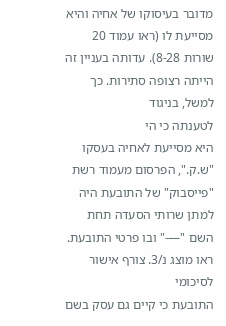מדובר בעיסוקו של אחיה והיא
מסייעת לו (ראו עמוד 20 שורות 8-28). עדותה בעניין זה הייתה רצופה סתירות. כך למשל, בניגוד
לטענתה כי הי
היא מסייעת לאחיה בעסקו "ש.ק.", הפרסום מעמוד רשת "פייסבוק" של התובעת היה
למתן שרותי הסעדה תחת השם "—-" ובו פרטי התובעת. ראו מוצג נ/3. צורף אישור לסיכומי
התובעת כי קיים גם עסק בשם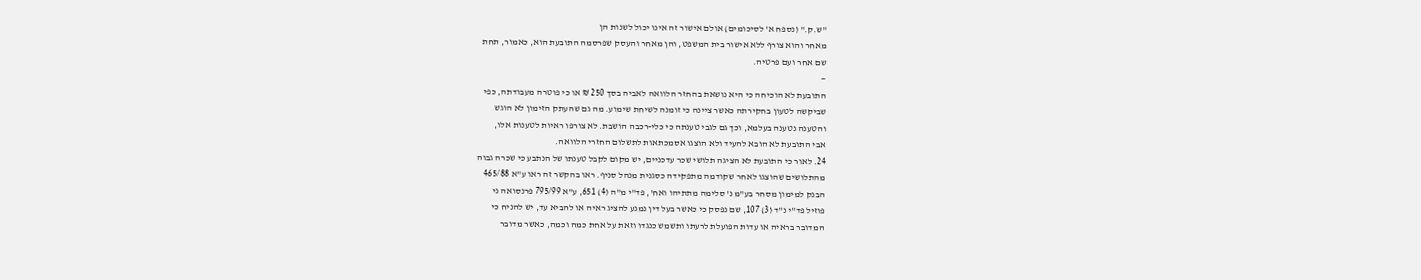"ש.ק." (נספח א' לסיכומים) אולם אישור זה אינו יכול לשנות הן
מאחר והוא צורף ללא אישור בית המשפט, והן מאחר והעסק שפרסמה התובעת הוא, כאמור, תחת
שם אחר ועם פרטיה.
—
התובעת לא הוכיחה כי היא נושאת בהחזר הלוואה לאביה בסך 250 ₪ או כי פוטרה מעבודתה, כפי
שביקשה לטעון בחקירתה כאשר ציינה כי זומנה לשיחת שימוע. מה גם שהעתק הזימון לא הוגש
והטענה נטענה בעלמא, וכך גם לגבי טענתה כי כלי-רכבה הושבת. לא צורפו ראיות לטענות אלו,
אבי התובעת לא הובא להעיד ולא הוצגו אסמכתאות לתשלום החזרי הלוואה.
24. לאור כי התובעת לא הציגה תלושי שכר עדכניים, יש מקום לקבל טענתו של הנתבע כי שכרה גבוה
מהתלושים שהוצגו לאחר שקודמה מתפקידה כסגנית מנהל סניף. ראו בהקשר זה ראו ע"א 465/88
הבנק למימון מסחר בע"מ נ' סלימה מתתיהו ואח', פד"י מ"ה (4) 651, ע"א 795/99 פרנסואה ני
פוזיל פד"י נ"ד (3) 107, שם נפסק כי כאשר בעל דין נמנע להציג ראיה או להביא עד, יש להניח כי
המדובר בראיה או עדות הפועלת לרעתו ותשמש כנגדו וזאת על אחת כמה וכמה, כאשר מדובר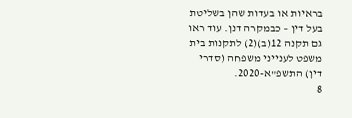בראיות או בעדות שהן בשליטת בעל דין – כבמקרה דנן. עוד ראו גם תקנה 12(ב)(2) לתקנות בית
משפט לענייני משפחה (סדרי דין) התשפ"א-2020.
8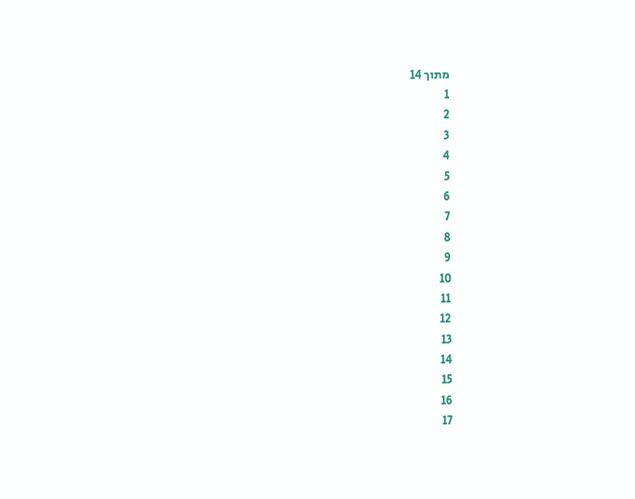מתוך 14
1
2
3
4
5
6
7
8
9
10
11
12
13
14
15
16
17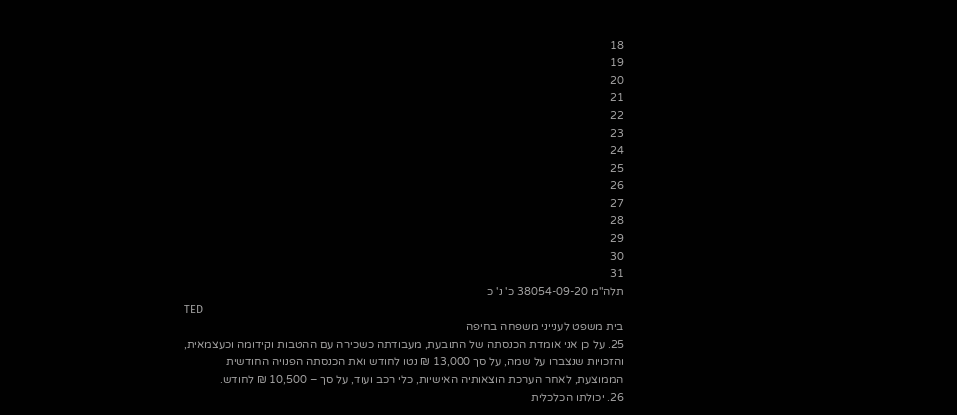18
19
20
21
22
23
24
25
26
27
28
29
30
31
תלה"מ 38054-09-20 כ' נ' כ
TED
בית משפט לענייני משפחה בחיפה
25. על כן אני אומדת הכנסתה של התובעת, מעבודתה כשכירה עם ההטבות וקידומה וכעצמאית,
והזכויות שנצברו על שמה, על סך 13,000 ₪ נטו לחודש ואת הכנסתה הפנויה החודשית
הממוצעת, לאחר הערכת הוצאותיה האישיות, כלי רכב ועוד, על סך – 10,500 ₪ לחודש.
26. יכולתו הכלכלית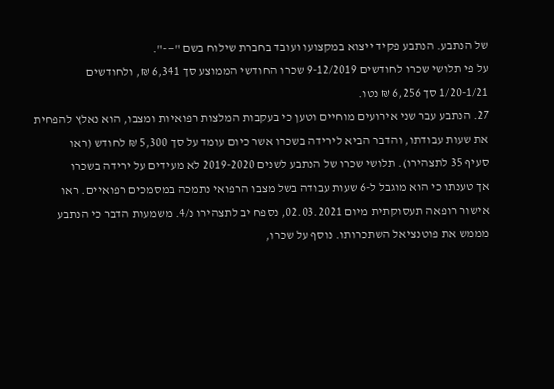של הנתבע. הנתבע פקיד ייצוא במקצועו ועובד בחברת שילוח בשם "—-".
על פי תלושי שכרו לחודשים 9-12/2019 שכרו החודשי הממוצע סך 6,341 ₪, ולחודשים
1/20-1/21 סך 6,256 ₪ נטו.
27. הנתבע עבר שני אירועים מוחיים וטען כי בעקבות המלצות רפואיות ומצבו, הוא נאלץ להפחית
את שעות עבודתו, והדבר הביא לירידה בשכרו אשר כיום עומד על סך 5,300 ₪ לחודש (ראו
סעיף 35 לתצהירו). תלושי שכרו של הנתבע לשנים 2019-2020 לא מעידים על ירידה בשכרו
אך טענתו כי הוא מוגבל ל-6 שעות עבודה בשל מצבו הרפואי נתמכה במסמכים רפואיים. ראו
אישור רופאה תעסוקתית מיום 02.03.2021, נספח יב לתצהירו נ/4. משמעות הדבר כי הנתבע
מממש את פוטנציאל השתכרותו. נוסף על שכרו,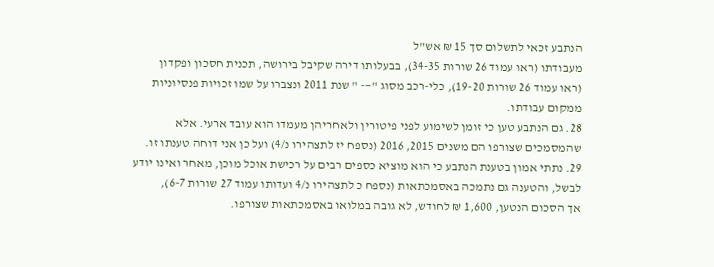הנתבע זכאי לתשלום סך 15 ₪ אש"ל
מעבודתו (ראו עמוד 26 שורות 34-35), בבעלותו דירה שקיבל בירושה, תכנית חסכון ופקדון
(ראו עמוד 26 שורות 19-20), כלי-רכב מסוג "—- " שנת 2011 ונצברו על שמו זכויות פנסיוניות
ממקום עבודתו.
28. גם הנתבע טען כי זומן לשימוע לפני פיטורין ולאחריהן מעמדו הוא עובד ארעי. אלא
שהמסמכים שצורפו הם משנים 2015, 2016 (נספח יז לתצהירו נ/4) ועל כן אני דוחה טענתו זו.
29. נתתי אמון בטענת הנתבע כי הוא מוציא כספים רבים על רכישת אוכל מוכן, מאחר ואינו יודע
לבשל, והטענה גם נתמכה באסמכתאות (נספח כ לתצהירו נ/4 ועדותו עמוד 27 שורות 6-7),
אך הסכום הנטען, 1,600 ₪ לחודש, לא גובה במלואו באסמכתאות שצורפו.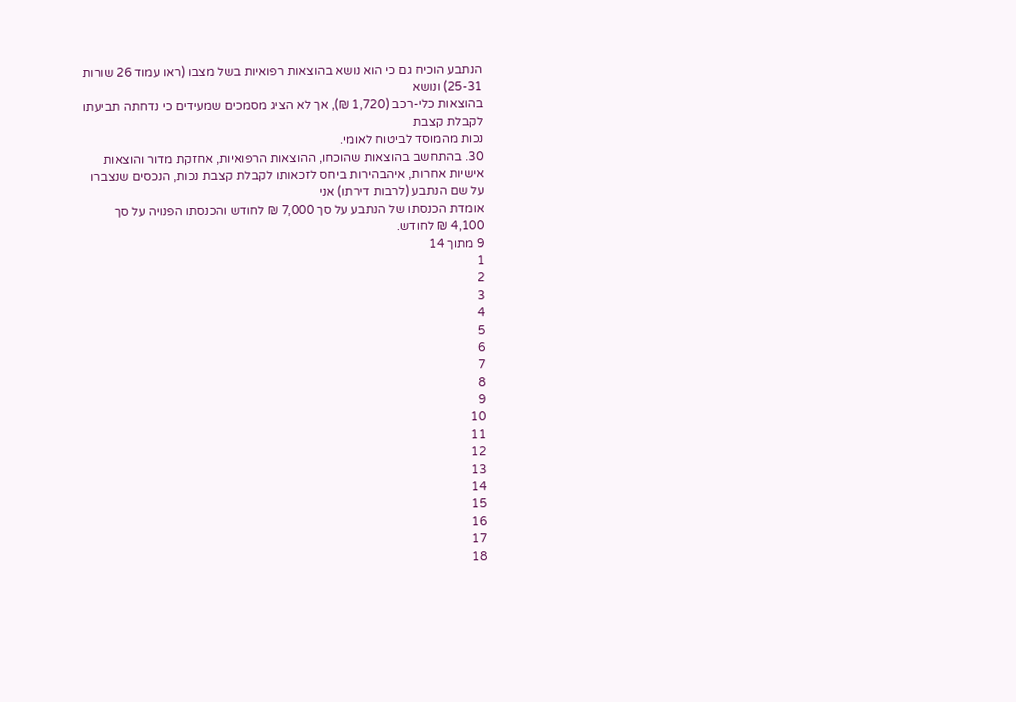הנתבע הוכיח גם כי הוא נושא בהוצאות רפואיות בשל מצבו (ראו עמוד 26 שורות 25-31) ונושא
בהוצאות כלי-רכב (1,720 ₪), אך לא הציג מסמכים שמעידים כי נדחתה תביעתו לקבלת קצבת
נכות מהמוסד לביטוח לאומי.
30. בהתחשב בהוצאות שהוכחו, ההוצאות הרפואיות, אחזקת מדור והוצאות אישיות אחרות, איהבהירות ביחס לזכאותו לקבלת קצבת נכות, הנכסים שנצברו על שם הנתבע (לרבות דירתו) אני
אומדת הכנסתו של הנתבע על סך 7,000 ₪ לחודש והכנסתו הפנויה על סך 4,100 ₪ לחודש.
9 מתוך 14
1
2
3
4
5
6
7
8
9
10
11
12
13
14
15
16
17
18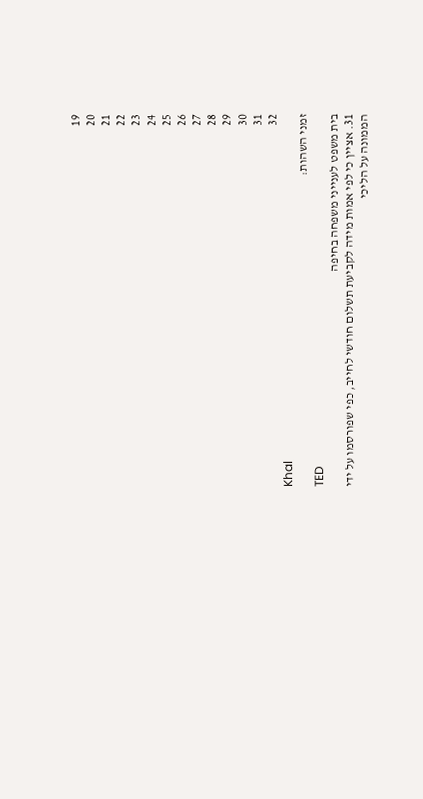19
20
21
22
23
24
25
26
27
28
29
30
31
32
Khal
זמני השהות:
TED
בית משפט לענייני משפחה בחיפה
31. אציין כי לפי אמות מידה לקביעת תשלום חודשי לחייב, כפי שפורסמו על ידי הממונה על הליכי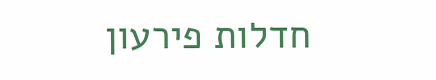חדלות פירעון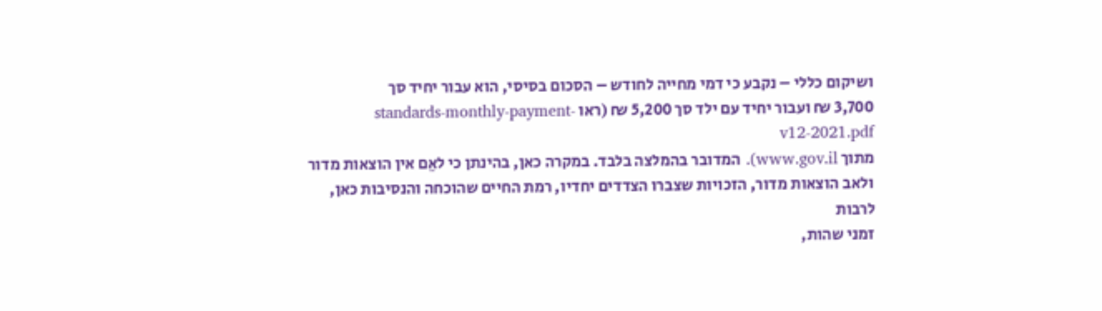ושיקום כללי – נקבע כי דמי מחייה לחודש – הסכום בסיסי, הוא עבור יחיד סך
3,700 ₪ ועבור יחיד עם ילד סך 5,200 ₪ (ראו standards-monthly-payment-v12-2021.pdf
מתוך www.gov.il). המדובר בהמלצה בלבד. במקרה כאן, בהינתן כי לאֵם אין הוצאות מדור
ולאב הוצאות מדור, הזכויות שצברו הצדדים יחדיו, רמת החיים שהוכחה והנסיבות כאן, לרבות
זמני שהות,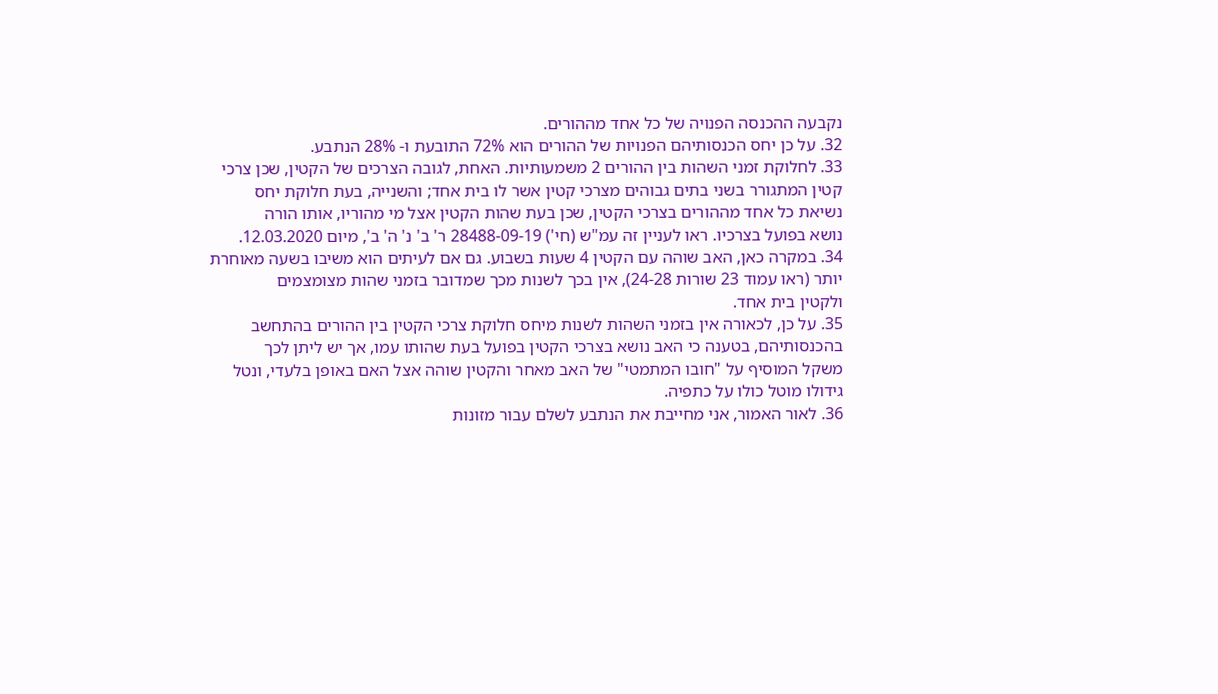נקבעה ההכנסה הפנויה של כל אחד מההורים.
32. על כן יחס הכנסותיהם הפנויות של ההורים הוא 72% התובעת ו- 28% הנתבע.
33. לחלוקת זמני השהות בין ההורים 2 משמעותיות. האחת, לגובה הצרכים של הקטין, שכן צרכי
קטין המתגורר בשני בתים גבוהים מצרכי קטין אשר לו בית אחד; והשנייה, בעת חלוקת יחס
נשיאת כל אחד מההורים בצרכי הקטין, שכן בעת שהות הקטין אצל מי מהוריו, אותו הורה
נושא בפועל בצרכיו. ראו לעניין זה עמ"ש (חי') 28488-09-19 ר' ב' נ' ה' ב', מיום 12.03.2020.
34. במקרה כאן, האב שוהה עם הקטין 4 שעות בשבוע. גם אם לעיתים הוא משיבו בשעה מאוחרת
יותר (ראו עמוד 23 שורות 24-28), אין בכך לשנות מכך שמדובר בזמני שהות מצומצמים
ולקטין בית אחד.
35. על כן, לכאורה אין בזמני השהות לשנות מיחס חלוקת צרכי הקטין בין ההורים בהתחשב
בהכנסותיהם, בטענה כי האב נושא בצרכי הקטין בפועל בעת שהותו עמו, אך יש ליתן לכך
משקל המוסיף על "חובו המתמטי" של האב מאחר והקטין שוהה אצל האם באופן בלעדי, ונטל
גידולו מוטל כולו על כתפיה.
36. לאור האמור, אני מחייבת את הנתבע לשלם עבור מזונות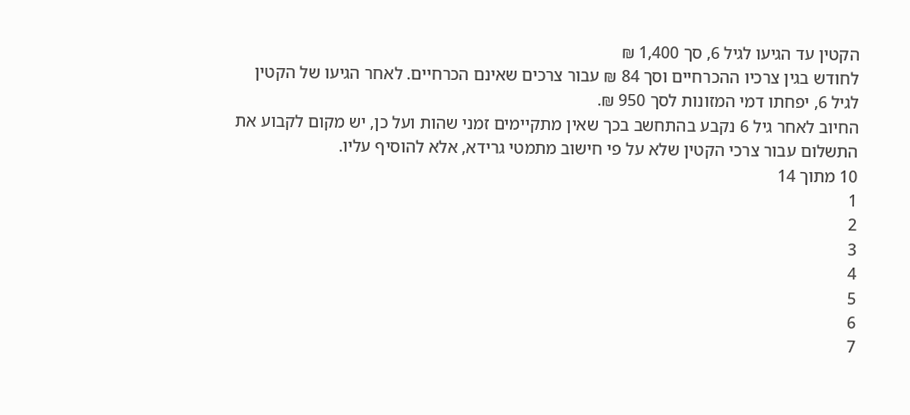הקטין עד הגיעו לגיל 6, סך 1,400 ₪
לחודש בגין צרכיו ההכרחיים וסך 84 ₪ עבור צרכים שאינם הכרחיים. לאחר הגיעו של הקטין
לגיל 6, יפחתו דמי המזונות לסך 950 ₪.
החיוב לאחר גיל 6 נקבע בהתחשב בכך שאין מתקיימים זמני שהות ועל כן, יש מקום לקבוע את
התשלום עבור צרכי הקטין שלא על פי חישוב מתמטי גרידא, אלא להוסיף עליו.
10 מתוך 14
1
2
3
4
5
6
7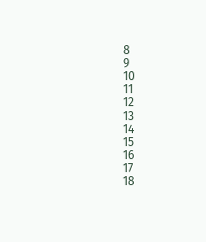8
9
10
11
12
13
14
15
16
17
18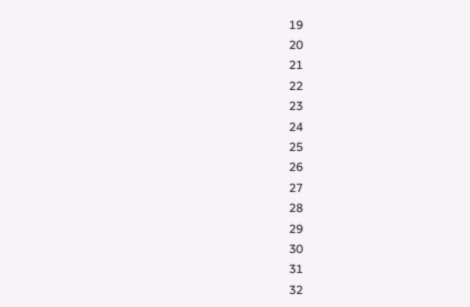19
20
21
22
23
24
25
26
27
28
29
30
31
32